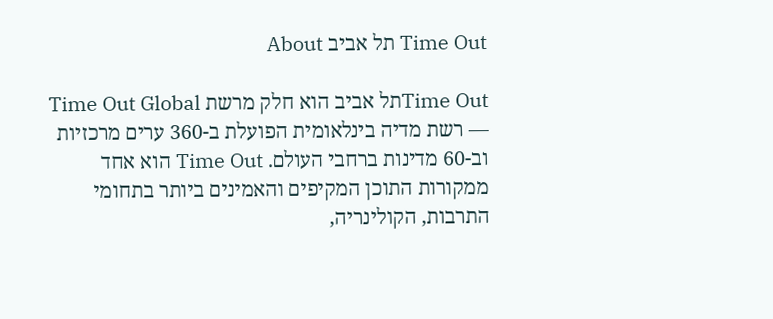Time Out תל אביב About

Time Outתל אביב הוא חלק מרשת Time Out Global — רשת מדיה בינלאומית הפועלת ב-360 ערים מרכזיות וב-60 מדינות ברחבי העולם. Time Out הוא אחד ממקורות התוכן המקיפים והאמינים ביותר בתחומי התרבות, הקולינריה,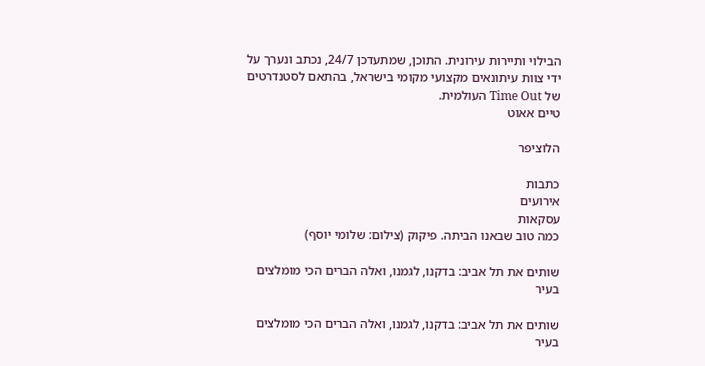הבילוי ותיירות עירונית. התוכן, שמתעדכן 24/7, נכתב ונערך על ידי צוות עיתונאים מקצועי מקומי בישראל, בהתאם לסטנדרטים של Time Out העולמית.
טיים אאוט

הלוציפר

כתבות
אירועים
עסקאות
כמה טוב שבאנו הביתה. פיקוק (צילום: שלומי יוסף)

שותים את תל אביב: בדקנו, לגמנו, ואלה הברים הכי מומלצים בעיר

שותים את תל אביב: בדקנו, לגמנו, ואלה הברים הכי מומלצים בעיר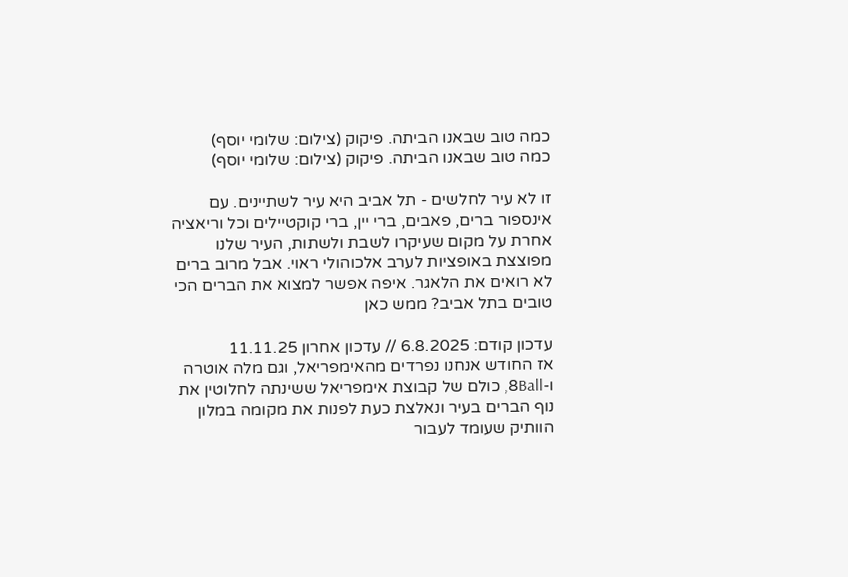כמה טוב שבאנו הביתה. פיקוק (צילום: שלומי יוסף)
כמה טוב שבאנו הביתה. פיקוק (צילום: שלומי יוסף)

זו לא עיר לחלשים - תל אביב היא עיר לשתיינים. עם אינספור ברים, פאבים, ברי יין, ברי קוקטיילים וכל וריאציה אחרת על מקום שעיקרו לשבת ולשתות, העיר שלנו מפוצצת באופציות לערב אלכוהולי ראוי. אבל מרוב ברים לא רואים את הלאגר. איפה אפשר למצוא את הברים הכי טובים בתל אביב? ממש כאן

עדכון קודם: 6.8.2025 // עדכון אחרון 11.11.25
אז החודש אנחנו נפרדים מהאימפריאל, וגם מלה אוטרה ו-8Ball, כולם של קבוצת אימפריאל ששינתה לחלוטין את נוף הברים בעיר ונאלצת כעת לפנות את מקומה במלון הוותיק שעומד לעבור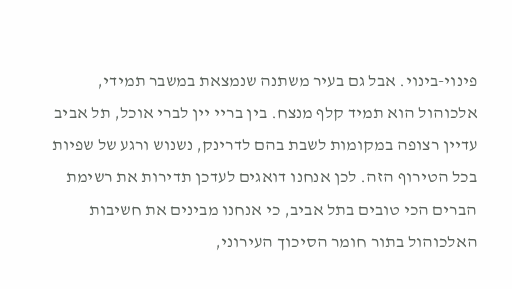פינוי-בינוי. אבל גם בעיר משתנה שנמצאת במשבר תמידי, אלכוהול הוא תמיד קלף מנצח. בין בריי יין לברי אוכל, תל אביב עדיין רצופה במקומות לשבת בהם לדרינק, נשנוש ורגע של שפיות בכל הטירוף הזה. לכן אנחנו דואגים לעדכן תדירות את רשימת הברים הכי טובים בתל אביב, כי אנחנו מבינים את חשיבות האלכוהול בתור חומר הסיכוך העירוני,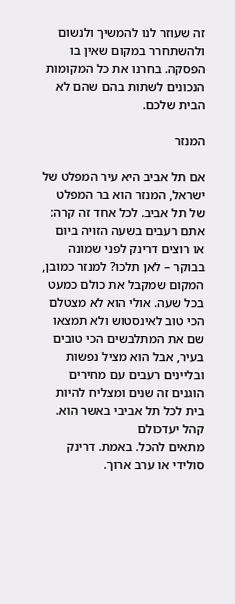זה שעוזר לנו להמשיך ולנשום ולהשתחרר במקום שאין בו הפסקה. בחרנו את כל המקומות הנכונים לשתות בהם שהם לא הבית שלכם.

המנזר

אם תל אביב היא עיר המפלט של ישראל, המנזר הוא בר המפלט של תל אביב. לכל אחד זה קרה: אתם רעבים בשעה הזויה ביום או רוצים דרינק לפני שמונה בבוקר – לאן תלכו? למנזר כמובן, המקום שמקבל את כולם כמעט בכל שעה. אולי הוא לא מצטלם הכי טוב לאינסטוש ולא תמצאו שם את המתלבשים הכי טובים בעיר, אבל הוא מציל נפשות ובליינים רעבים עם מחירים הוגנים זה שנים ומצליח להיות בית לכל תל אביבי באשר הוא.
קהל יעדכולם
מתאים להכל. באמת. דרינק סולידי או ערב ארוך.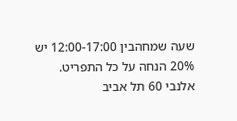שעה שמחהבין 12:00-17:00 יש 20% הנחה על כל התפריט.
אלנבי 60 תל אביב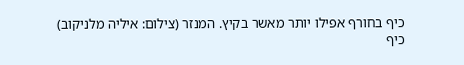כיף בחורף אפילו יותר מאשר בקיץ. המנזר (צילום: איליה מלניקוב)
כיף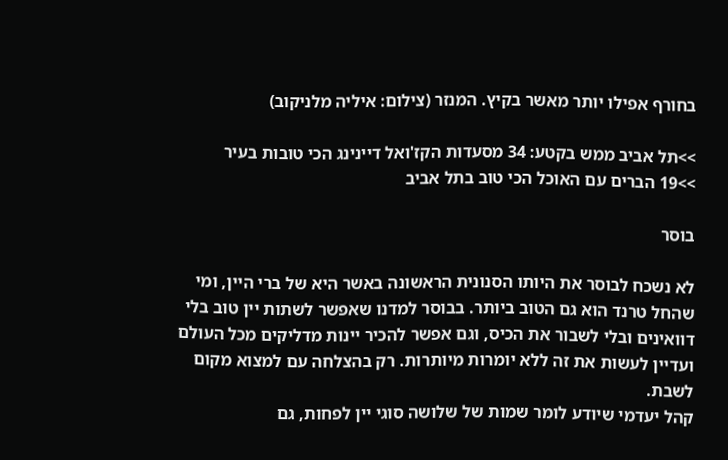בחורף אפילו יותר מאשר בקיץ. המנזר (צילום: איליה מלניקוב)

>>תל אביב ממש בקטע: 34 מסעדות הקז'ואל דיינינג הכי טובות בעיר
>>19 הברים עם האוכל הכי טוב בתל אביב

בוסר

לא נשכח לבוסר את היותו הסנונית הראשונה באשר היא של ברי היין, ומי שהחל טרנד הוא גם הטוב ביותר. בבוסר למדנו שאפשר לשתות יין טוב בלי דוואינים ובלי לשבור את הכיס, וגם אפשר להכיר יינות מדליקים מכל העולם ועדיין לעשות את זה ללא יומרות מיותרות. רק בהצלחה עם למצוא מקום לשבת.
קהל יעדמי שיודע לומר שמות של שלושה סוגי יין לפחות, גם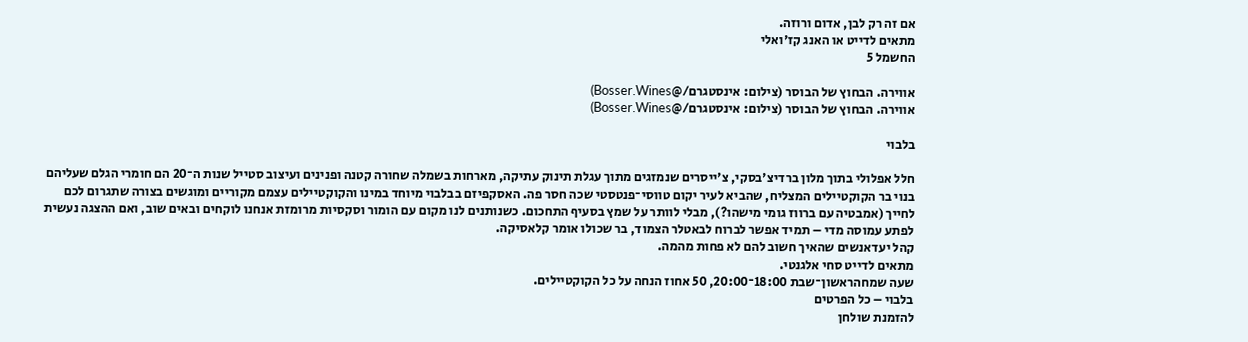אם זה רק לבן, אדום ורוזה.
מתאים לדייט או האנג קז'ואלי
החשמל 5

אווירה. הבחוץ של הבוסר (צילום: אינסטגרם/@Bosser.Wines)
אווירה. הבחוץ של הבוסר (צילום: אינסטגרם/@Bosser.Wines)

בלבוי

חלל אפלולי בתוך מלון ברדיצ'בסקי, צ'ייסרים שנמזגים מתוך עגלת תינוק עתיקה, מארחות בשמלה שחורה קטנה ופנינים ועיצוב סטייל שנות ה־20 הם חומרי הגלם שעליהם בנוי בר הקוקטיילים המצליח, שהביא לעיר יקום טווסי־פנטסטי שכה חסר פה. האסקפיזם בבלבוי מיוחד במינו והקוקטיילים עצמם מקוריים ומוגשים בצורה שתגרום לכם לחייך (אמבטיה עם ברווז גומי מישהו?), מבלי לוותר על שמץ בסעיף התחכום. כשנותנים לנו מקום עם הומור וסקסיות מרומזת אנחנו לוקחים ובאים שוב, ואם ההצגה נעשית לפתע עמוסה מדי – תמיד אפשר לברוח לבאטלר הצמוד, בר שכולו אומר קלאסיקה.
קהל יעדאנשים שהאיך חשוב להם לא פחות מהמה.
מתאים לדייט סחי אלגנטי.
שעה שמחהראשון־שבת 18:00־20:00, 50 אחוז הנחה על כל הקוקטיילים.
בלבוי – כל הפרטים
להזמנת שולחן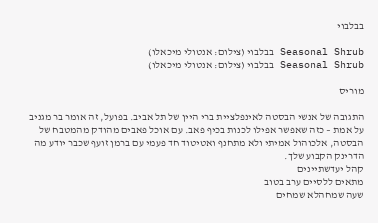בבלבוי

Seasonal Shrub בבלבוי (צילום: אנטולי מיכאלו)
Seasonal Shrub בבלבוי (צילום: אנטולי מיכאלו)

מוריס

התגובה של אנשי הבסטה לאינפלציית ברי היין של תל אביב. בפועל, זה אומר בר מגניב על אמת – כזה שאפשר אפילו לכנות בכיף פאב. עם אוכל פאבים מהודק מהמטבח של הבסטה, אלכוהול אמיתי ולא מתחנף ואטיטוד חד פעמי עם ברמן זועף שכבר יודע מה הדרינק הקבוע שלך.
קהל יעדשתיינים
מתאים ללסיים ערב בטוב
שעה שמחהלא שמחים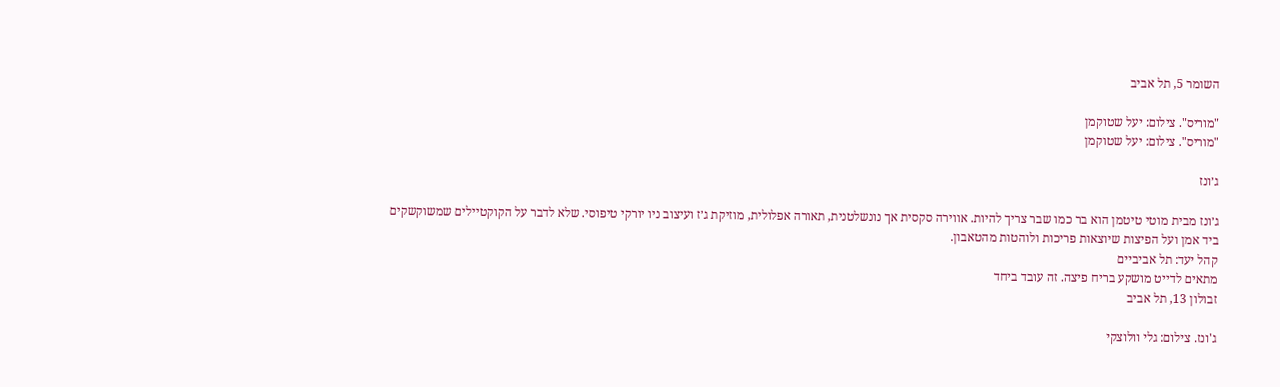השומר 5, תל אביב

"מוריס". צילום: יעל שטוקמן
"מוריס". צילום: יעל שטוקמן

ג׳ונז

ג׳ונז מבית מוטי טיטמן הוא בר כמו שבר צריך להיות. אווירה סקסית אך נונשלטנית, תאורה אפלולית, מוזיקת ג׳ז ועיצוב ניו יורקי טיפוסי. שלא לדבר על הקוקטיילים שמשוקשקים ביד אמן ועל הפיצות שיוצאות פריכות ולוהטות מהטאבון.
קהל יעד: תל אביביים
מתאים לדייט מושקע בריח פיצה. זה עובד ביחד
זבולון 13, תל אביב

ג'ונז. צילום: גלי וולוצקי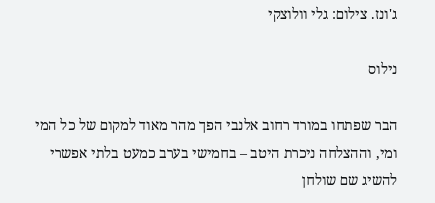ג'ונז. צילום: גלי וולוצקי

נילוס

הבר שפתחו במורד רחוב אלנבי הפך מהר מאוד למקום של כל המי ומי, וההצלחה ניכרת היטב – בחמישי בערב כמעט בלתי אפשרי להשיג שם שולחן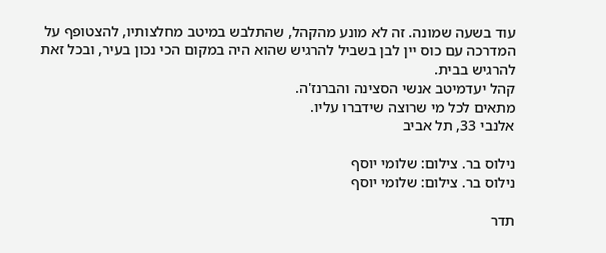עוד בשעה שמונה. זה לא מונע מהקהל, שהתלבש במיטב מחלצותיו, להצטופף על המדרכה עם כוס יין לבן בשביל להרגיש שהוא היה במקום הכי נכון בעיר, ובכל זאת להרגיש בבית.
קהל יעדמיטב אנשי הסצינה והברנז'ה.
מתאים לכל מי שרוצה שידברו עליו.
אלנבי 33, תל אביב

נילוס בר. צילום: שלומי יוסף
נילוס בר. צילום: שלומי יוסף

תדר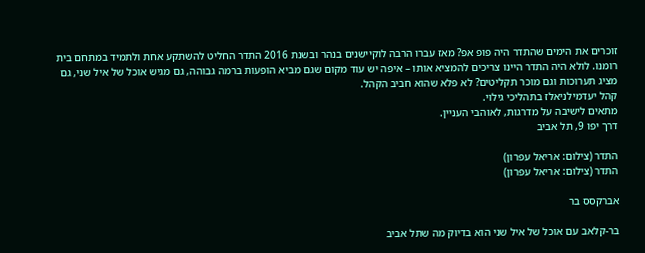זוכרים את הימים שהתדר היה פופ אפ? מאז עברו הרבה לוקיישנים בנהר ובשנת 2016 התדר החליט להשתקע אחת ולתמיד במתחם בית רומנו. לולא היה התדר היינו צריכים להמציא אותו – איפה יש עוד מקום שגם מביא הופעות ברמה גבוהה, גם מגיש אוכל של איל שני, גם מציג תערוכות וגם מוכר תקליטים? לא פלא שהוא חביב הקהל.
קהל יעדמילניאלז בתהליכי גילוי.
מתאים לישיבה על מדרגות, לאוהבי העניין.
דרך יפו 9, תל אביב

התדר (צילום: אריאל עפרון)
התדר (צילום: אריאל עפרון)

אברקסס בר

בר-קלאב עם אוכל של איל שני הוא בדיוק מה שתל אביב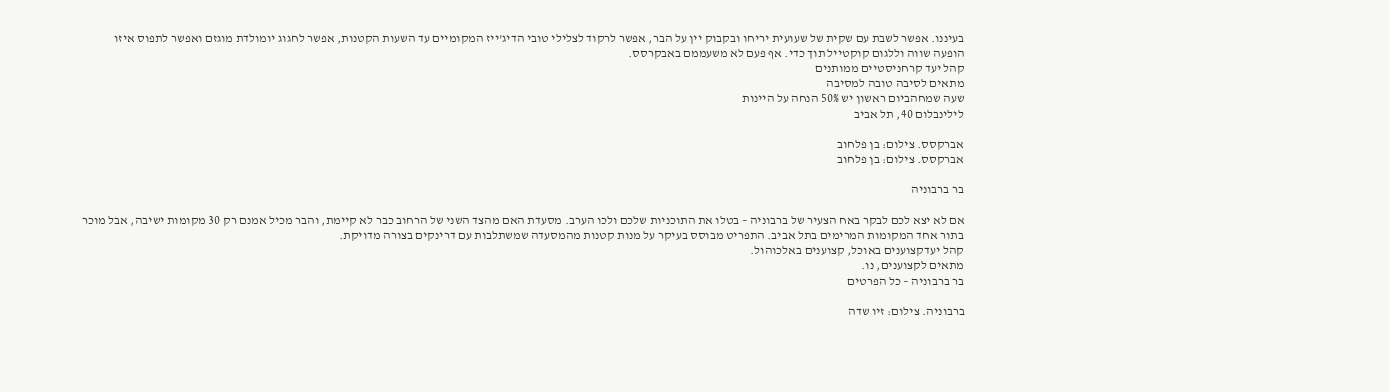בעיננו. אפשר לשבת עם שקית של שעועית יריחו ובקבוק יין על הבר, אפשר לרקוד לצלילי טובי הדיג'ייז המקומיים עד השעות הקטנות, אפשר לחגוג יומולדת מוגזם ואפשר לתפוס איזו הופעה שווה וללגום קוקטייל תוך כדי. אף פעם לא משעממם באבקרסס.
קהל יעד קרחניסטיים ממותנים
מתאים לסיבה טובה למסיבה
שעה שמחהביום ראשון יש 50% הנחה על היינות
לילינבלום 40, תל אביב

אברקסס. צילום: בן פלחוב
אברקסס. צילום: בן פלחוב

בר ברבוניה

אם לא יצא לכם לבקר באח הצעיר של ברבוניה – בטלו את התוכניות שלכם ולכו הערב. מסעדת האם מהצד השני של הרחוב כבר לא קיימת, והבר מכיל אמנם רק 30 מקומות ישיבה, אבל מוכר בתור אחד המקומות המרימים בתל אביב. התפריט מבוסס בעיקר על מנות קטנות מהמסעדה שמשתלבות עם דרינקים בצורה מדויקת.
קהל יעדקצוענים באוכל, קצוענים באלכוהול.
מתאים לקצוענים, נו.
בר ברבוניה – כל הפרטים

ברבוניה. צילום: זיו שדה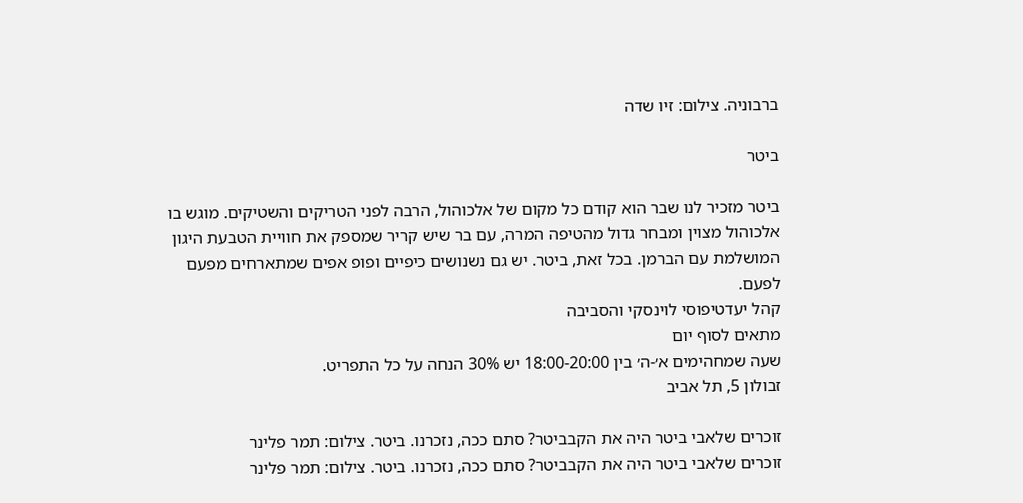ברבוניה. צילום: זיו שדה

ביטר

ביטר מזכיר לנו שבר הוא קודם כל מקום של אלכוהול, הרבה לפני הטריקים והשטיקים. מוגש בו אלכוהול מצוין ומבחר גדול מהטיפה המרה, עם בר שיש קריר שמספק את חוויית הטבעת היגון המושלמת עם הברמן. בכל זאת, ביטר. יש גם נשנושים כיפיים ופופ אפים שמתארחים מפעם לפעם.
קהל יעדטיפוסי לוינסקי והסביבה
מתאים לסוף יום
שעה שמחהימים א׳-ה׳ בין 18:00-20:00 יש 30% הנחה על כל התפריט.
זבולון 5, תל אביב

זוכרים שלאבי ביטר היה את הקבביטר? סתם ככה, נזכרנו. ביטר. צילום: תמר פלינר
זוכרים שלאבי ביטר היה את הקבביטר? סתם ככה, נזכרנו. ביטר. צילום: תמר פלינר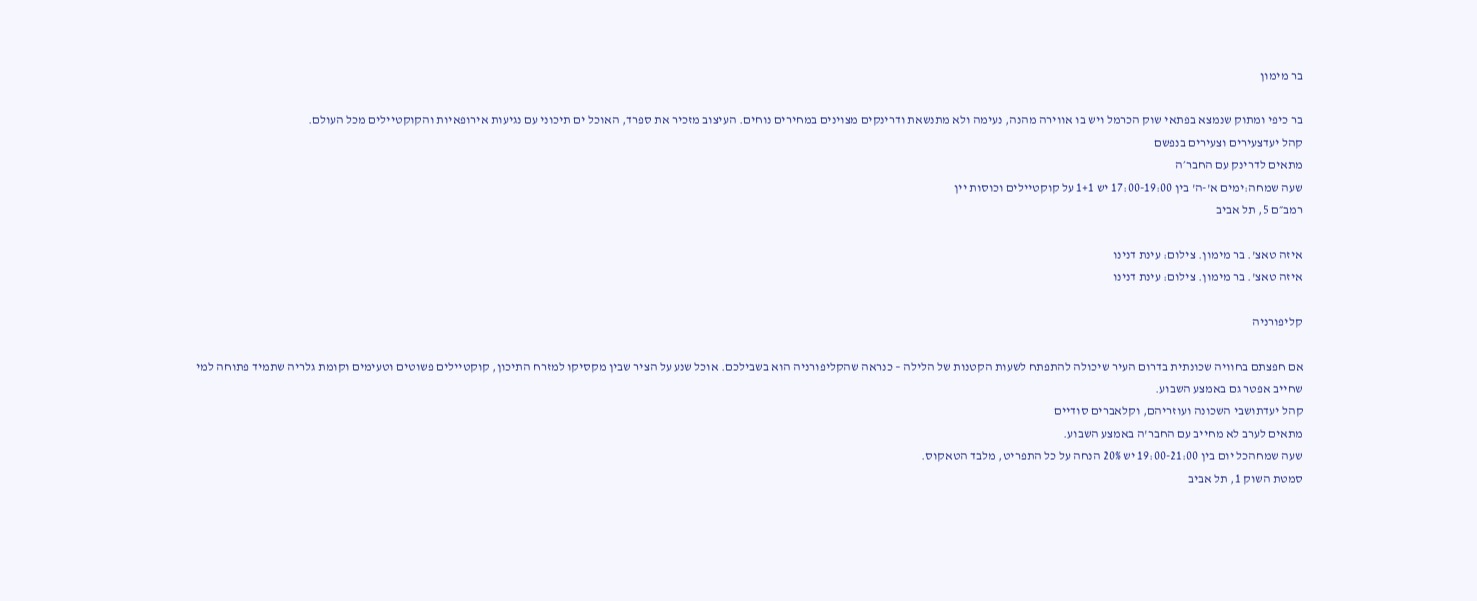בר מימון

בר כיפי ומתוק שנמצא בפתאי שוק הכרמל ויש בו אווירה מהנה, נעימה ולא מתנשאת ודרינקים מצוינים במחירים נוחים. העיצוב מזכיר את ספרד, האוכל ים תיכוני עם נגיעות אירופאיות והקוקטיילים מכל העולם.
קהל יעדצעירים וצעירים בנפשם
מתאים לדרינק עם החבר׳ה
שעה שמחה:ימים א'-ה' בין 17:00-19:00 יש 1+1 על קוקטיילים וכוסות יין
רמב״ם 5, תל אביב

איזה טאצ'. בר מימון. צילום: עינת דנינו
איזה טאצ'. בר מימון. צילום: עינת דנינו

קליפורניה

אם חפצתם בחוויה שכונתית בדרום העיר שיכולה להתפתח לשעות הקטנות של הלילה – כנראה שהקליפורניה הוא בשבילכם. אוכל שנע על הציר שבין מקסיקו למזרח התיכון, קוקטיילים פשוטים וטעימים וקומת גלריה שתמיד פתוחה למי שחייב אפטר גם באמצע השבוע.
קהל יעדתושבי השכונה ועוזריהם, וקלאברים סודיים
מתאים לערב לא מחייב עם החבר'ה באמצע השבוע.
שעה שמחהכל יום בין 19:00-21:00 יש 20% הנחה על כל התפריט, מלבד הטאקוס.
סמטת השוק 1, תל אביב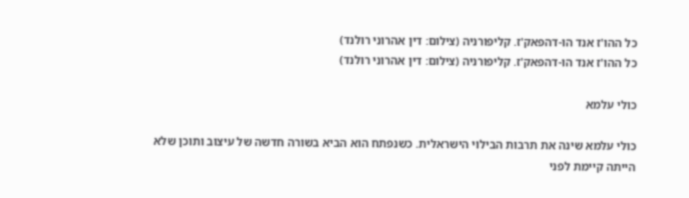כל ההו'ז אנד הו-דהפאק'ז. קליפורניה (צילום: דין אהרוני רולנד)
כל ההו'ז אנד הו-דהפאק'ז. קליפורניה (צילום: דין אהרוני רולנד)

כולי עלמא

כולי עלמא שינה את תרבות הבילוי הישראלית. כשנפתח הוא הביא בשורה חדשה של עיצוב ותוכן שלא הייתה קיימת לפני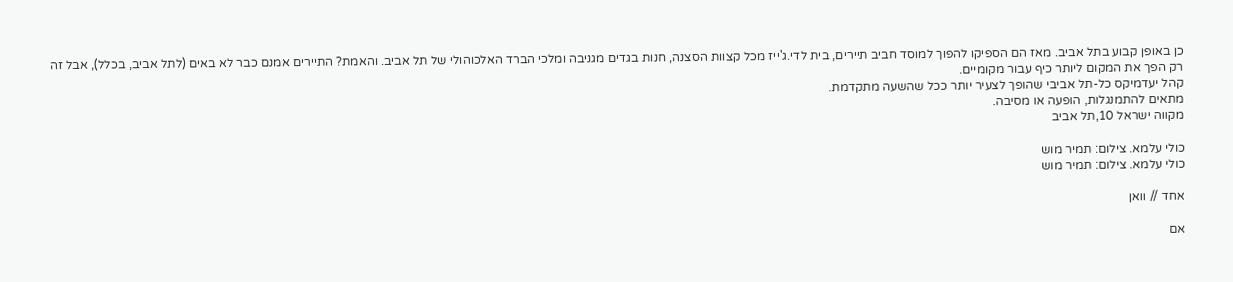כן באופן קבוע בתל אביב. מאז הם הספיקו להפוך למוסד חביב תיירים, בית לדי.ג'ייז מכל קצוות הסצנה, חנות בגדים מגניבה ומלכי הברד האלכוהולי של תל אביב. והאמת? התיירים אמנם כבר לא באים (לתל אביב, בכלל), אבל זה רק הפך את המקום ליותר כיף עבור מקומיים.
קהל יעדמיקס כל-תל אביבי שהופך לצעיר יותר ככל שהשעה מתקדמת.
מתאים להתמנגלות, הופעה או מסיבה.
מקווה ישראל 10,תל אביב

כולי עלמא. צילום: תמיר מוש
כולי עלמא. צילום: תמיר מוש

אחד // וואן

אם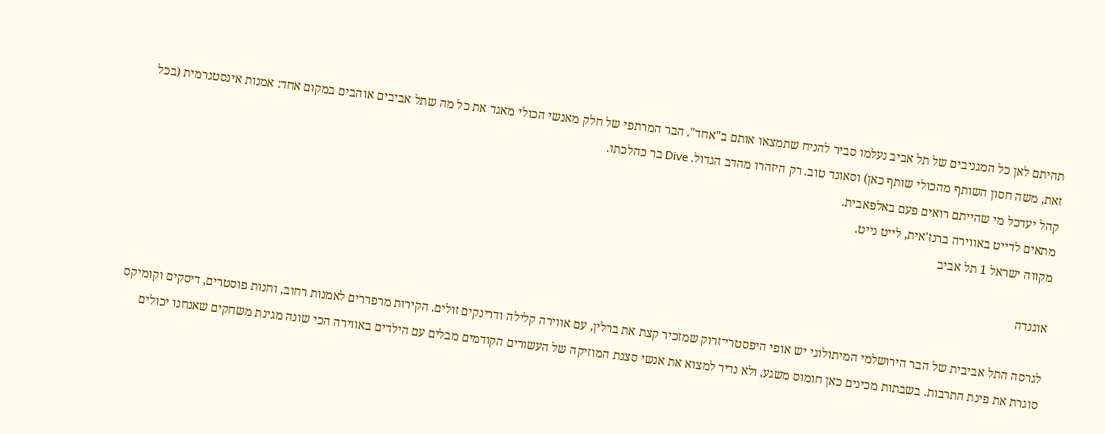תהיתם לאן כל המגניבים של תל אביב נעלמו סביר להניח שתמצאו אותם ב"אחד". הבר המרתפי של חלק מאנשי הכולי מאגד את כל מה שתל אביבים אוהבים במקום אחד: אמנות אינסטגרמית (בכל זאת, משה חסון השותף מהכולי שותף כאן) וסאונד טוב. רק היזהרו מהדב הגדול. Dive בר כהלכתו.
קהל יעדכל מי שהייתם רואים פעם באלפאבית.
מתאים לדייט באווירה ברנז'אית, לייט נייט.
מקווה ישראל 1 תל אביב

אוגנדה

לגרסה התל אביבית של הבר הירושלמי המיתולוגי יש אופי היפסטרי־זרוק שמזכיר קצת את ברלין, עם אווירה קלילה ודרינקים זולים. הקירות מרפררים לאמנות רחוב, וחנות פוסטרים, דיסקים וקומיקס סוגרת את פינת התרבות. בשבתות מכינים כאן חומוס משגע, ולא נדיר למצוא את אנשי סצנת המוזיקה של העשורים הקודמים מבלים עם הילדים באווירה הכי שונה מגינת משחקים שאנחנו יכולים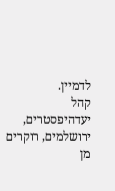לדמיין.
קהל יעדהיפסטרים, ירושלמים, רוקרים מן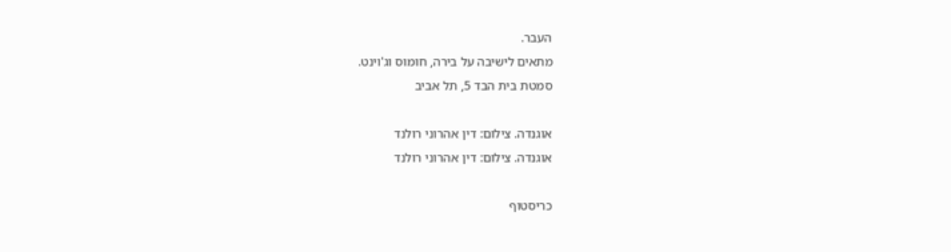העבר.
מתאים לישיבה על בירה, חומוס וג'וינט.
סמטת בית הבד 5, תל אביב

אוגנדה. צילום: דין אהרוני רולנד
אוגנדה. צילום: דין אהרוני רולנד

כריסטוף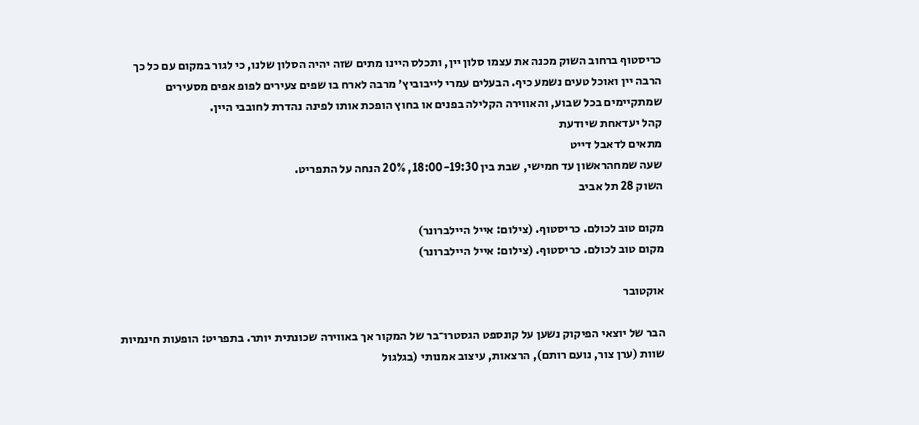כריסטוף ברחוב השוק מכנה את עצמו סלון יין, ותכלס היינו מתים שזה יהיה הסלון שלנו, כי לגור במקום עם כל כך הרבה יין ואוכל טעים נשמע כיף. הבעלים עמרי לייבוביץ׳ מרבה לארח בו שפים צעירים לפופ אפים מסעירים שמתקיימים בכל שבוע, והאווירה הקלילה בפנים או בחוץ הופכת אותו לפינה נהדרת לחובבי היין.
קהל יעדאחת שיודעת
מתאים לדאבל דייט
שעה שמחהראשון עד חמישי, שבת בין 18:00-19:30, 20% הנחה על התפריט.
השוק 28 תל אביב

מקום טוב לכולם. כריסטוף. (צילום: אייל היילברונר)
מקום טוב לכולם. כריסטוף. (צילום: אייל היילברונר)

אוקטובר

הבר של יוצאי הפיקוק נשען על קונספט הגסטרו־בר של המקור אך באווירה שכונתית יותר. בתפריט: הופעות חינמיות שוות (ערן צור, נועם רותם), הרצאות, עיצוב אמנותי (בגלגול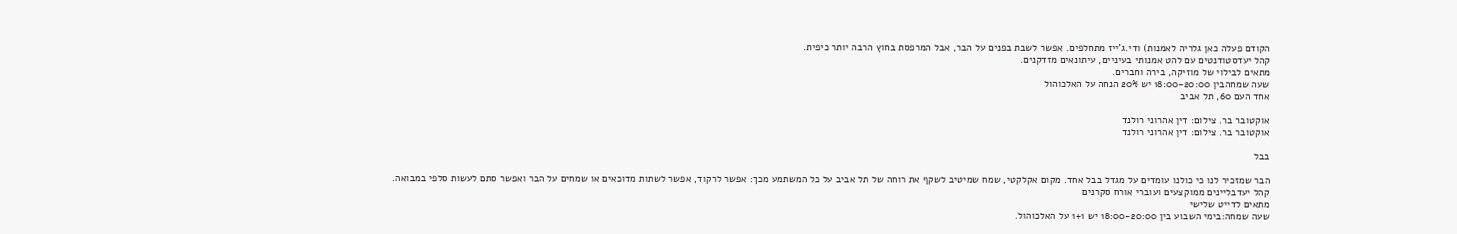הקודם פעלה כאן גלריה לאמנות) ודי.ג'ייז מתחלפים. אפשר לשבת בפנים על הבר, אבל המרפסת בחוץ הרבה יותר כיפית.
קהל יעדסטודנטים עם להט אמנותי בעיניים, עיתונאים מזדקנים.
מתאים לבילוי של מוזיקה, בירה וחברים.
שעה שמחהבין 18:00-20:00 יש 20% הנחה על האלכוהול
אחד העם 60, תל אביב

אוקטובר בר. צילום: דין אהרוני רולנד
אוקטובר בר. צילום: דין אהרוני רולנד

בבל

הבר שמזכיר לנו כי כולנו עומדים על מגדל בבל אחד. מקום אקלקטי, שמח שמיטיב לשקף את רוחה של תל אביב על כל המשתמע מכך: אפשר לרקוד, אפשר לשתות מדוכאים או שמחים על הבר ואפשר סתם לעשות סלפי במבואה.
קהל יעדבליינים ממוקצעים ועוברי אורח סקרנים
מתאים לדייט שלישי
שעה שמחה:בימי השבוע בין 18:00-20:00 יש 1+1 על האלכוהול.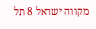מקווה ישראל 8 תל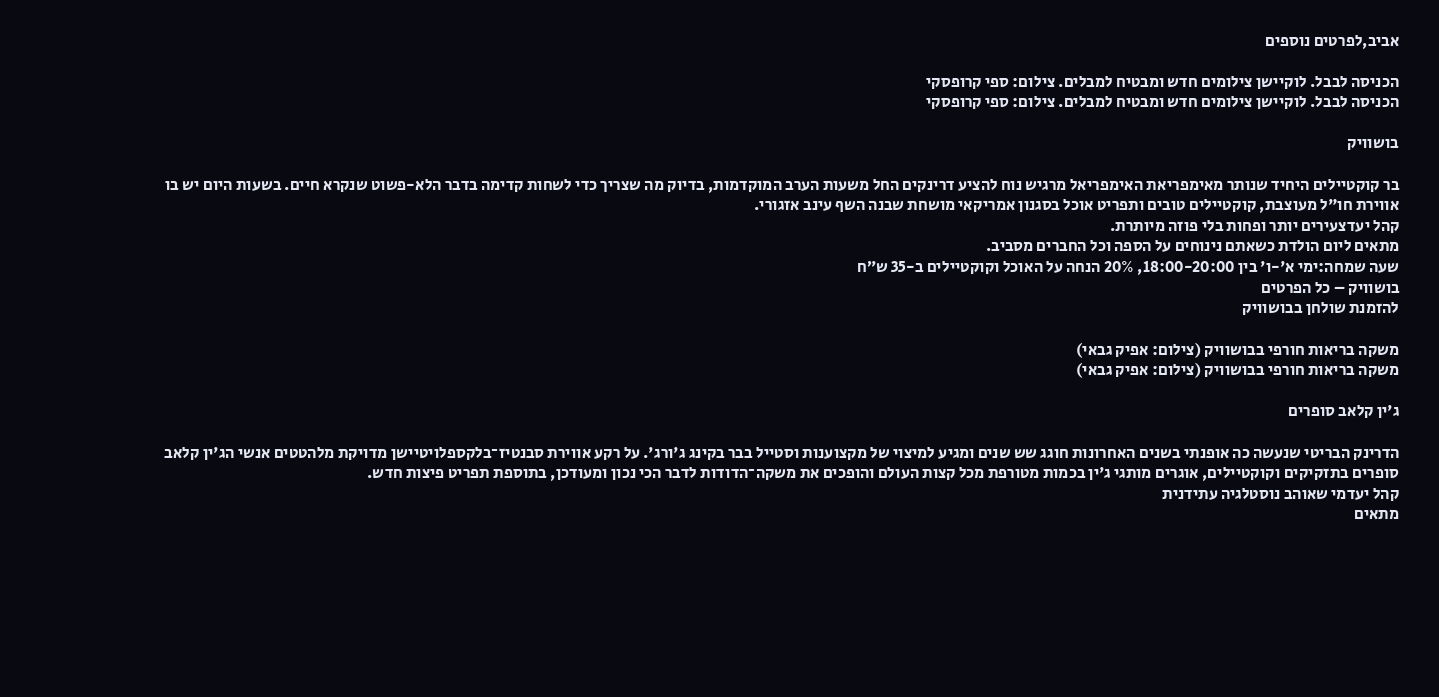אביב,לפרטים נוספים

הכניסה לבבל. לוקיישן צילומים חדש ומבטיח למבלים. צילום: ספי קרופסקי
הכניסה לבבל. לוקיישן צילומים חדש ומבטיח למבלים. צילום: ספי קרופסקי

בושוויק

בר קוקטיילים היחיד שנותר מאימפריאת האימפריאל מרגיש נוח להציע דרינקים החל משעות הערב המוקדמות, בדיוק מה שצריך כדי לשחות קדימה בדבר הלא-פשוט שנקרא חיים. בשעות היום יש בו אווירת חו"ל מעוצבת, קוקטיילים טובים ותפריט אוכל בסגנון אמריקאי מושחת שבנה השף עינב אזגורי.
קהל יעדצעירים יותר ופחות בלי פוזה מיותרת.
מתאים ליום הולדת כשאתם נינוחים על הספה וכל החברים מסביב.
שעה שמחה:ימי א'-ו' בין 18:00-20:00, 20% הנחה על האוכל וקוקטיילים ב-35 ש״ח
בושוויק – כל הפרטים
להזמנת שולחן בבושוויק

משקה בריאות חורפי בבושוויק (צילום: אפיק גבאי)
משקה בריאות חורפי בבושוויק (צילום: אפיק גבאי)

ג'ין קלאב סופרים

הדרינק הבריטי שנעשה כה אופנתי בשנים האחרונות חוגג שש שנים ומגיע למיצוי של מקצוענות וסטייל בבר בקינג ג'ורג'. על רקע אווירת סבנטיז־בלקספלויטיישן מדויקת מלהטטים אנשי הג'ין קלאב סופרים בתזקיקים וקוקטיילים, אוגרים מותגי ג'ין בכמות מטורפת מכל קצות העולם והופכים את משקה־הדודות לדבר הכי נכון ומעודכן, בתוספת תפריט פיצות חדש.
קהל יעדמי שאוהב נוסטלגיה עתידנית
מתאים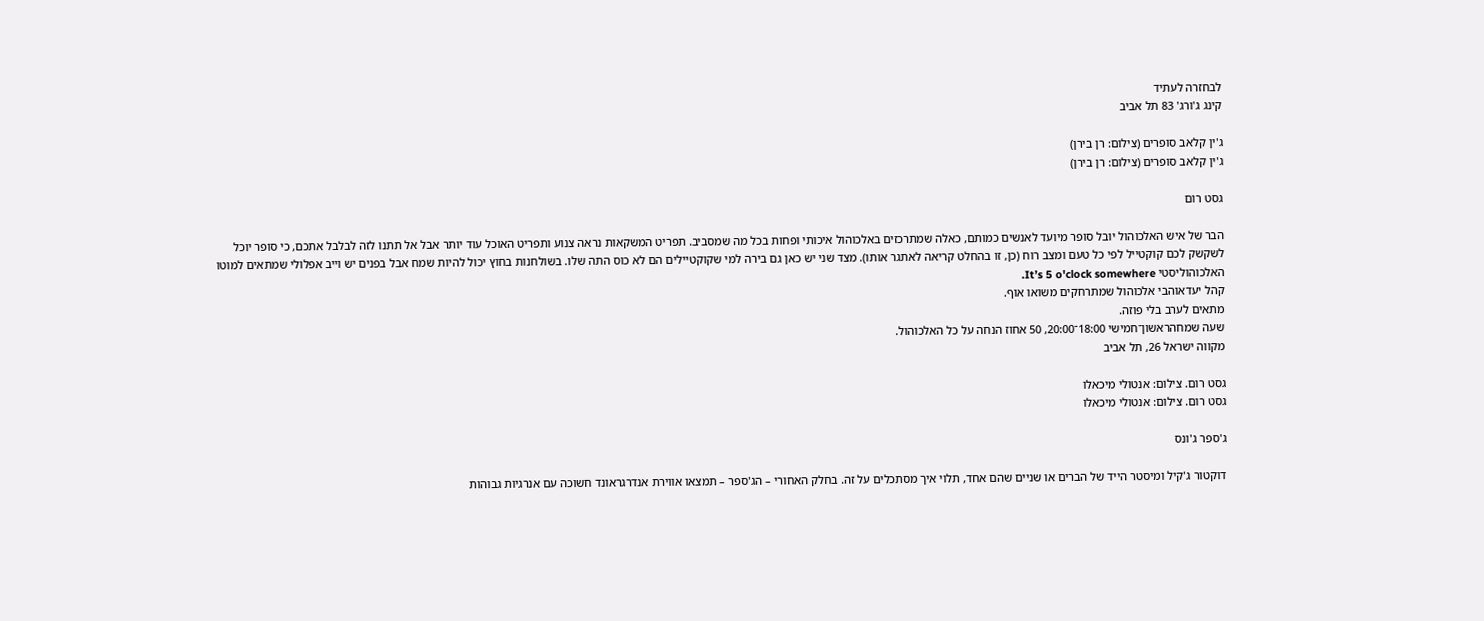לבחזרה לעתיד
קינג ג'ורג' 83 תל אביב

ג'ין קלאב סופרים (צילום: רן בירן)
ג'ין קלאב סופרים (צילום: רן בירן)

גסט רום

הבר של איש האלכוהול יובל סופר מיועד לאנשים כמותם, כאלה שמתרכזים באלכוהול איכותי ופחות בכל מה שמסביב. תפריט המשקאות נראה צנוע ותפריט האוכל עוד יותר אבל אל תתנו לזה לבלבל אתכם, כי סופר יוכל לשקשק לכם קוקטייל לפי כל טעם ומצב רוח (כן, זו בהחלט קריאה לאתגר אותו). מצד שני יש כאן גם בירה למי שקוקטיילים הם לא כוס התה שלו. בשולחנות בחוץ יכול להיות שמח אבל בפנים יש וייב אפלולי שמתאים למוטו האלכוהוליסטי It’s 5 o'clock somewhere.
קהל יעדאוהבי אלכוהול שמתרחקים משואו אוף.
מתאים לערב בלי פוזה.
שעה שמחהראשון־חמישי 18:00־20:00, 50 אחוז הנחה על כל האלכוהול.
מקווה ישראל 26, תל אביב

גסט רום. צילום: אנטולי מיכאלו
גסט רום. צילום: אנטולי מיכאלו

ג'ספר ג'ונס

דוקטור ג'קיל ומיסטר הייד של הברים או שניים שהם אחד, תלוי איך מסתכלים על זה. בחלק האחורי – הג'ספר – תמצאו אווירת אנדרגראונד חשוכה עם אנרגיות גבוהות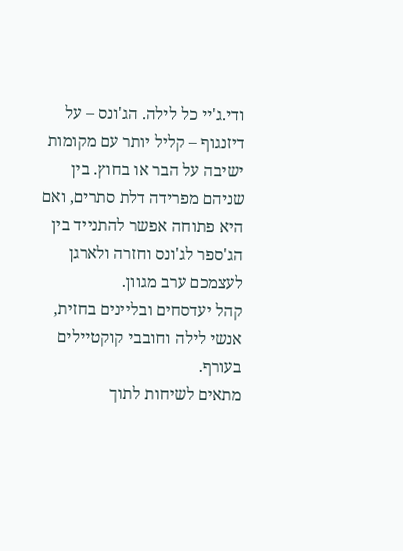ודי.ג'יי כל לילה. הג'ונס – על דיזנגוף – קליל יותר עם מקומות ישיבה על הבר או בחוץ. בין שניהם מפרידה דלת סתרים, ואם היא פתוחה אפשר להתנייד בין הג'ספר לג'ונס וחזרה ולארגן לעצמכם ערב מגוון.
קהל יעדסחים ובליינים בחזית, אנשי לילה וחובבי קוקטיילים בעורף.
מתאים לשיחות לתוך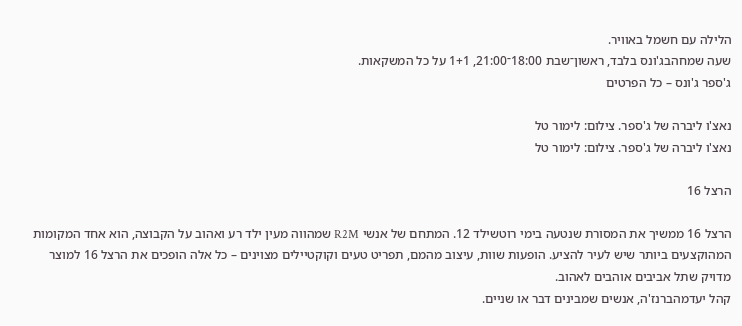הלילה עם חשמל באוויר.
שעה שמחהבג'ונס בלבד, ראשון־שבת 18:00־21:00, 1+1 על כל המשקאות.
ג'ספר ג'ונס – כל הפרטים

נאצ'ו ליברה של ג'ספר. צילום: לימור טל
נאצ'ו ליברה של ג'ספר. צילום: לימור טל

הרצל 16

הרצל 16 ממשיך את המסורת שנטעה בימי רוטשילד 12. המתחם של אנשי R2M שמהווה מעין ילד רע ואהוב על הקבוצה, הוא אחד המקומות המהוקצעים ביותר שיש לעיר להציע. הופעות שוות, עיצוב מהמם, תפריט טעים וקוקטיילים מצוינים – כל אלה הופכים את הרצל 16 למוצר מדויק שתל אביבים אוהבים לאהוב.
קהל יעדמהברנז'ה, אנשים שמבינים דבר או שניים.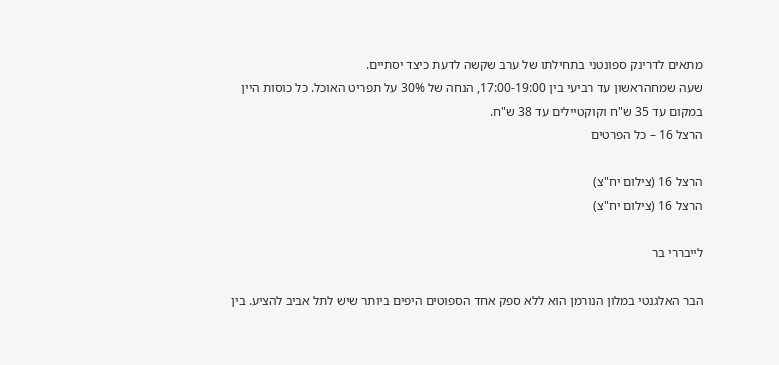מתאים לדרינק ספונטני בתחילתו של ערב שקשה לדעת כיצד יסתיים.
שעה שמחהראשון עד רביעי בין 17:00-19:00, הנחה של 30% על תפריט האוכל. כל כוסות היין במקום עד 35 ש"ח וקוקטיילים עד 38 ש"ח.
הרצל 16 – כל הפרטים

הרצל 16 (צילום יח"צ)
הרצל 16 (צילום יח"צ)

לייבררי בר

הבר האלגנטי במלון הנורמן הוא ללא ספק אחד הספוטים היפים ביותר שיש לתל אביב להציע. בין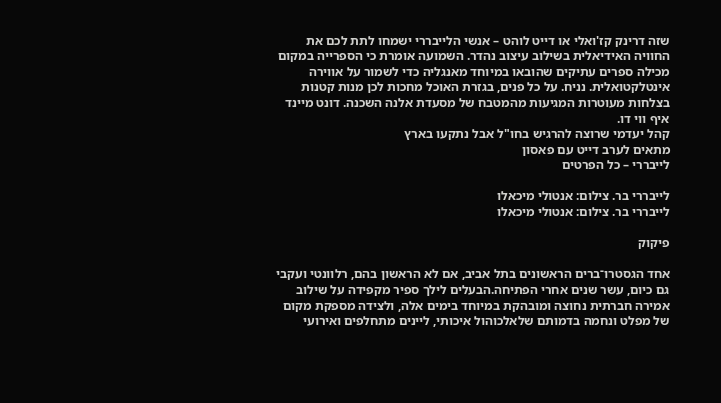שזה דרינק קז'ואלי או דייט לוהט – אנשי הלייבררי ישמחו לתת לכם את החוויה האידיאלית בשילוב עיצוב נהדר. השמועה אומרת כי הספרייה במקום מכילה ספרים עתיקים שהובאו במיוחד מאנגליה כדי לשמור על אווירה אינטלקטואלית. נניח. על כל פנים, בגזרת האוכל מחכות לכן מנות קטנות בצלחות מעוטרות המגיעות מהמטבח של מסעדת אלנה השכנה. דונט מיינד איף ווי דו.
קהל יעדמי שרוצה להרגיש בחו"ל אבל נתקעו בארץ
מתאים לערב דייט עם פאסון
לייבררי – כל הפרטים

לייבררי בר. צילום: אנטולי מיכאלו
לייבררי בר. צילום: אנטולי מיכאלו

פיקוק

אחד הגסטרו־ברים הראשונים בתל אביב, אם לא הראשון בהם, רלוונטי ועקבי גם כיום, עשר שנים אחרי הפתיחה.הבעלים לילך ספיר מקפידה על שילוב אמירה חברתית נחוצה ומובהקת במיוחד בימים אלה, ולצידה מספקת מקום של מפלט ונחמה בדמותם שלאלכוהול איכותי, ליינים מתחלפים ואירועי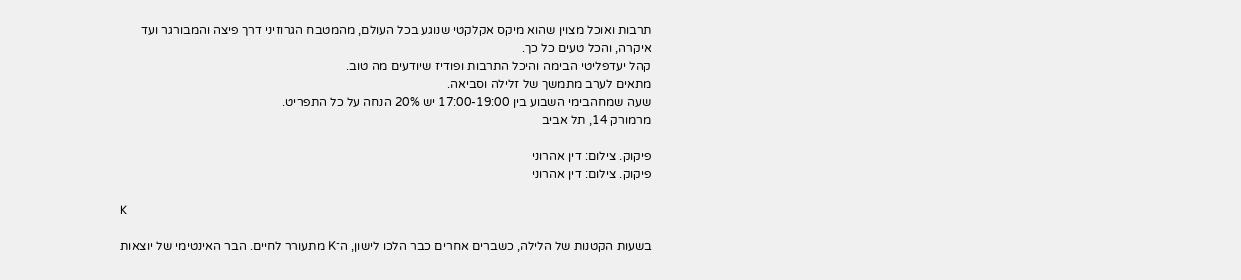תרבות ואוכל מצוין שהוא מיקס אקלקטי שנוגע בכל העולם, מהמטבח הגרוזיני דרך פיצה והמבורגר ועד איקרה, והכל טעים כל כך.
קהל יעדפליטי הבימה והיכל התרבות ופודיז שיודעים מה טוב.
מתאים לערב מתמשך של זלילה וסביאה.
שעה שמחהבימי השבוע בין 17:00-19:00 יש 20% הנחה על כל התפריט.
מרמורק 14, תל אביב

פיקוק. צילום: דין אהרוני
פיקוק. צילום: דין אהרוני

K

בשעות הקטנות של הלילה, כשברים אחרים כבר הלכו לישון, ה־K מתעורר לחיים. הבר האינטימי של יוצאות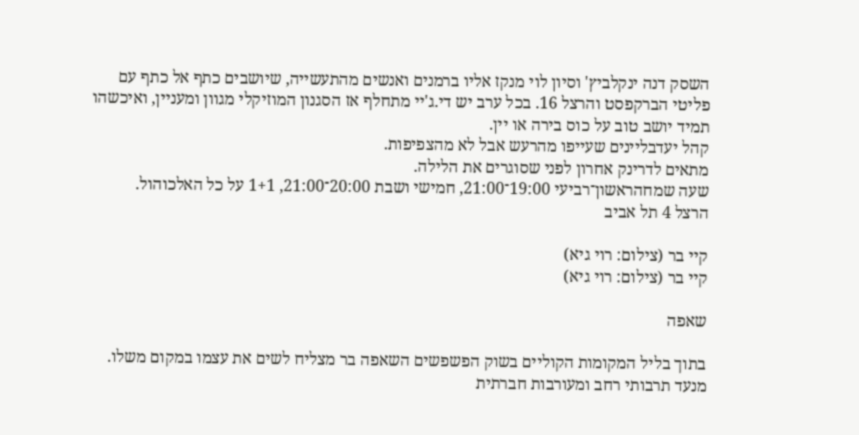השסק דנה ינקלביץ' וסיון לוי מנקז אליו ברמנים ואנשים מהתעשייה, שיושבים כתף אל כתף עם פליטי הברקפסט והרצל 16. בכל ערב יש די.ג'יי מתחלף אז הסגנון המוזיקלי מגוון ומעניין, ואיכשהו תמיד יושב טוב על כוס בירה או יין.
קהל יעדבליינים שעייפו מהרעש אבל לא מהצפיפות.
מתאים לדרינק אחרון לפני שסוגרים את הלילה.
שעה שמחהראשון־רביעי 19:00־21:00, חמישי ושבת 20:00־21:00, 1+1 על כל האלכוהול.
הרצל 4 תל אביב

קיי בר (צילום: רוי גיא)
קיי בר (צילום: רוי גיא)

שאפה

בתוך בליל המקומות הקוליים בשוק הפשפשים השאפה בר מצליח לשים את עצמו במקום משלו. מנעד תרבותי רחב ומעורבות חברתית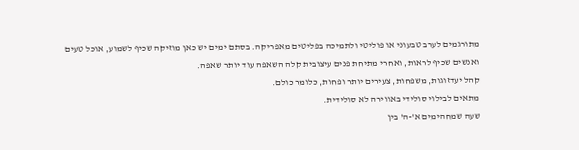מתורגמים לערב טבעוני או פוליטי ולתמיכה בפליטים מאפריקה. בסתם ימים יש כאן מוזיקה שכיף לשמוע, אוכל טעים ואנשים שכיף לראות, ואחרי מתיחת פנים עיצובית קלה השאפה עוד יותר שאפה.
קהל יעדזוגות, משפחות, צעירים יותר ופחות, כלומר כולם.
מתאים לבילוי סולידי באווירה לא סולידית.
שעה שמחהימים א'-ה' בין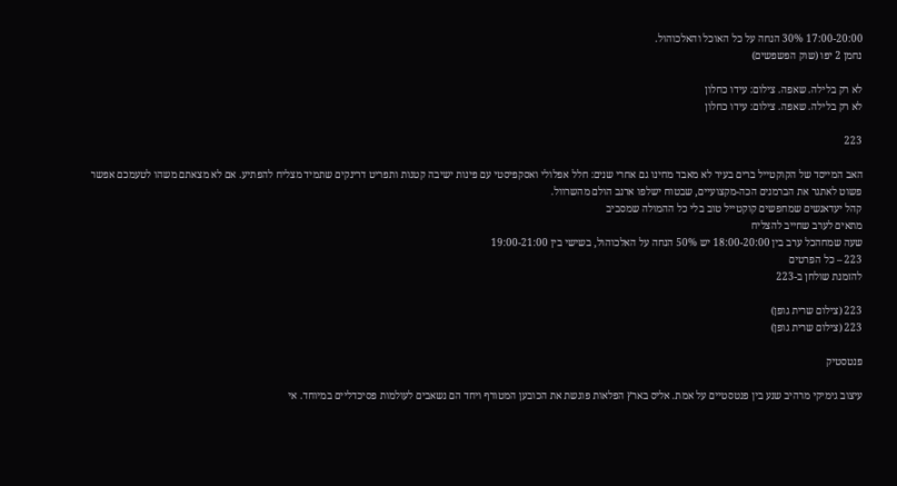17:00-20:00 30% הנחה על כל האוכל והאלכוהול.
נחמן 2 יפו (שוק הפשפשים)

לא רק בלילה. שאפה. צילום: עידו כחלון
לא רק בלילה. שאפה. צילום: עידו כחלון

223

האב המייסד של הקוקטייל ברים בעיר לא מאבד מחינו גם אחרי שנים: חלל אפלולי ואסקפיסטי עם פינות ישיבה קטנות ותפריט דרינקים שתמיד מצליח להפתיע. אם לא מצאתם משהו לטעמכם אפשר פשוט לאתגר את הברמנים הכה-מקצועיים, שבטוח ישלפו ארנב הולם מהשרוול.
קהל יעדאנשים שמחפשים קוקטייל טוב בלי כל ההמולה שמסביב
מתאים לערב שחייב להצליח
שעה שמחהכל ערב בין 18:00-20:00 יש 50% הנחה על האלכוהול, בשישי בין 19:00-21:00
223 – כל הפרטים
להזמנת שולחן ב-223

223 (צילום שרית גופן)
223 (צילום שרית גופן)

פנטסטיק

עיצוב גימיקי מרהיב שנע בין פנטסטיים על אמת. אליס בארץ הפלאות פוגשת את הכובען המטורף ויחד הם נשאבים לעולמות פסיכדליים במיוחד. אי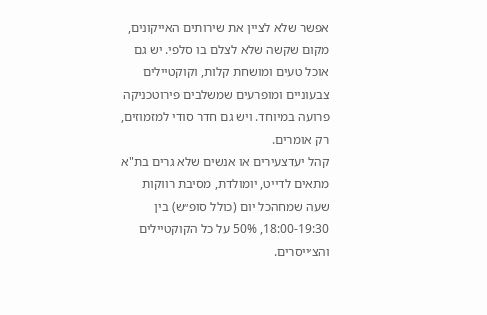אפשר שלא לציין את שירותים האייקונים, מקום שקשה שלא לצלם בו סלפי. יש גם אוכל טעים ומושחת קלות, וקוקטיילים צבעוניים ומופרעים שמשלבים פירוטכניקה פרועה במיוחד. ויש גם חדר סודי למזמוזים, רק אומרים.
קהל יעדצעירים או אנשים שלא גרים בת"א
מתאים לדייט, יומולדת, מסיבת רווקות
שעה שמחהכל יום (כולל סופ״ש) בין 18:00-19:30, 50% על כל הקוקטיילים והצ׳ייסרים.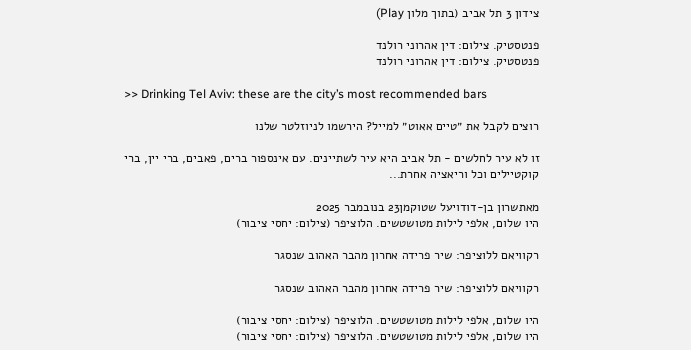צידון 3 תל אביב (בתוך מלון Play)

פנטסטיק. צילום: דין אהרוני רולנד
פנטסטיק. צילום: דין אהרוני רולנד

>> Drinking Tel Aviv: these are the city’s most recommended bars

רוצים לקבל את ״טיים אאוט״ למייל? הירשמו לניוזלטר שלנו

זו לא עיר לחלשים - תל אביב היא עיר לשתיינים. עם אינספור ברים, פאבים, ברי יין, ברי קוקטיילים וכל וריאציה אחרת...

מאתשרון בן-דודויעל שטוקמן23 בנובמבר 2025
היו שלום, אלפי לילות מטושטשים. הלוציפר (צילום: יחסי ציבור)

רקוויאם ללוציפר: שיר פרידה אחרון מהבר האהוב שנסגר

רקוויאם ללוציפר: שיר פרידה אחרון מהבר האהוב שנסגר

היו שלום, אלפי לילות מטושטשים. הלוציפר (צילום: יחסי ציבור)
היו שלום, אלפי לילות מטושטשים. הלוציפר (צילום: יחסי ציבור)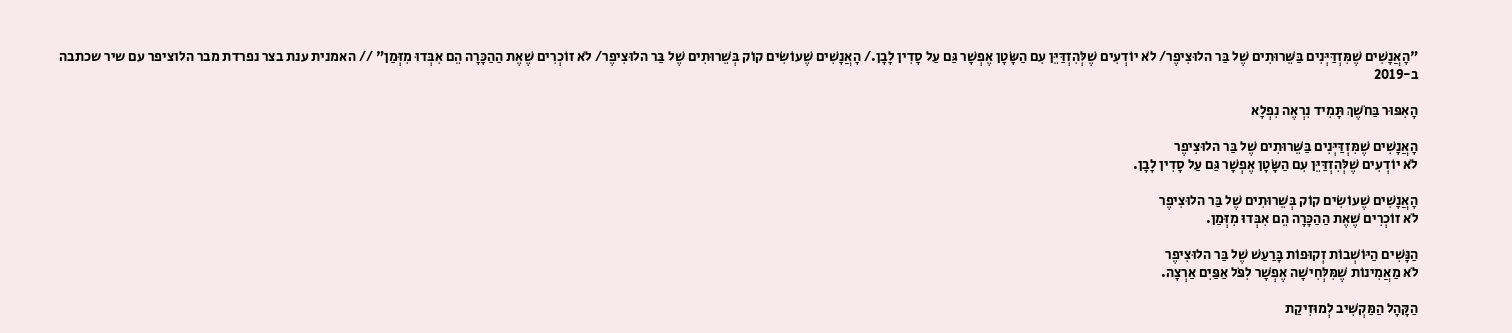"הָאֲנָשִׁים שֶׁמִּזְדַּיְּנִים בַּשֵּׁרוּתִים שֶׁל בַּר הלוּצִיפֶר/ לֹא יוֹדְעִים שֶׁלְּהִזְדַּיֵּן עִם הַשָּׂטָן אֶפְשָׁר גַּם עַל סָדִין לָבָן./ הָאֲנָשִׁים שֶׁעוֹשִׂים קוֹק בְּשֵׁרוּתִים שֶׁל בַּר הלוּצִיפֶר/ לֹא זוֹכְרִים שֶׁאֶת הַהַכָּרָה הֵם אִבְּדוּ מִזְּמַן" // האמנית ענת בצר נפרדת מבר הלוציפר עם שיר שכתבה ב-2019

הָאִפּוּר בַּחֹשֶׁךְ תָּמִיד נִרְאֶה נִפְלָא

הָאֲנָשִׁים שֶׁמִּזְדַּיְּנִים בַּשֵּׁרוּתִים שֶׁל בַּר הלוּצִיפֶר
לֹא יוֹדְעִים שֶׁלְּהִזְדַּיֵּן עִם הַשָּׂטָן אֶפְשָׁר גַּם עַל סָדִין לָבָן.

הָאֲנָשִׁים שֶׁעוֹשִׂים קוֹק בְּשֵׁרוּתִים שֶׁל בַּר הלוּצִיפֶר
לֹא זוֹכְרִים שֶׁאֶת הַהַכָּרָה הֵם אִבְּדוּ מִזְּמַן.

הַנָּשִׁים הַיּוֹשְׁבוֹת זְקוּפוֹת בָּרַעַשׁ שֶׁל בַּר הלוּצִיפֶר
לֹא מַאֲמִינוֹת שֶׁמִּלְּחִישָׁה אֶפְשָׁר לִפֹּל אַפַּיִם אַרְצָה.

הַקָּהָל הַמַּקְשִׁיב לְמוּזִיקַת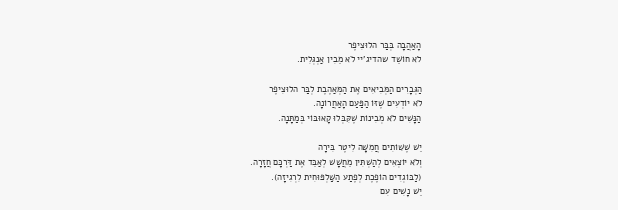הָאַהֲבָה בְּבַּר הלוּצִיפֶר
לֹא חוֹשֵׁד שהדיג'יי לֹא מֵבִין אַנְגְּלִית.

הַגְּבָרִים הַמְּבִיאִים אֶת הַמְּאַהֶבֶת לְבַּר הלוּצִיפֶר
לֹא יוֹדְעִים שֶׁזּוֹ הַפַּעַם הָאַחֲרוֹנָה.
הַנָּשִׁים לֹא מְבִינוֹת שֶׁקִּבְּלוּ קָאוּבּוֹי בְּמַתָּנָה.

יֵשׁ שֶׁשּׁוֹתִים חֲמִשָּׁה לִיטֶר בִּירָה
וְלֹא יוֹצְאִים לְהַשְׁתִּין מֵחֲשָׁשׁ לְאַבֵּד אֶת דַּרְכָּם חֲזָרָה.
(לַבּוֹגְדִים הוֹפֶכֶת לְפֶתַע הַשַּׁלְפּוּחִית לִרְגִיזָה).
יֵשׁ נָשִׁים עִם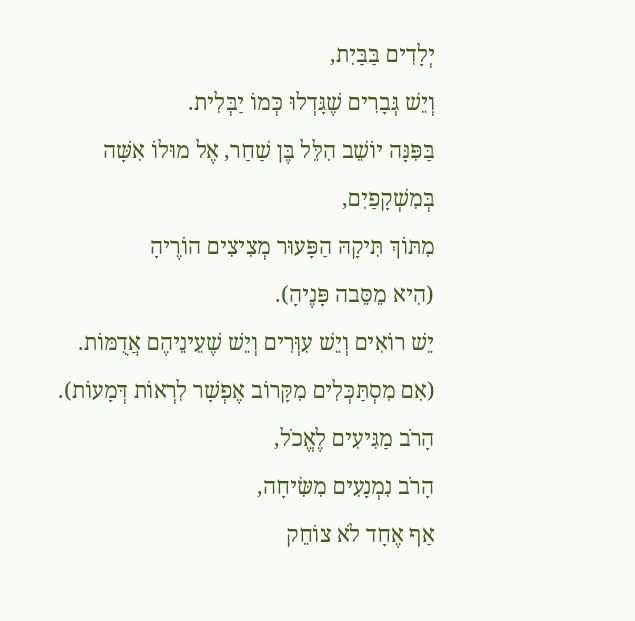יְלָדִים בַּבַּיִת,
וְיֵשׁ גְּבָרִים שֶׁגָּדְלוּ כְּמוֹ יַבְּלִית.
בַּפִּנָּה יוֹשֵׁב הִלֵּל בֶּן שַׁחַר, אֶל מוּלוֹ אִשָּׁה בְּמִשְׁקָפַיִם,
מִתּוֹךְ תִּיקָהּ הַפָּעוּר מְצִיצִים הוֹרֶיהָ
(הִיא מֵסֵּבה פָּנֶיהָ).
יֵשׁ רוֹאִים וְיֵשׁ עִוְּרִים וְיֵשׁ שֶׁעֵינֵיהֶם אֲדֻמּוֹת.
(אִם מִסְתַּכְּלִים מִקָּרוֹב אֶפְשָׁר לִרְאוֹת דְּמָעוֹת).
הָרֹב מַגִּיעִים לֶאֱכֹל,
הָרֹב נִמְנָעִים מִשִּׂיחָה,
אַף אֶחָד לֹא צוֹחֵק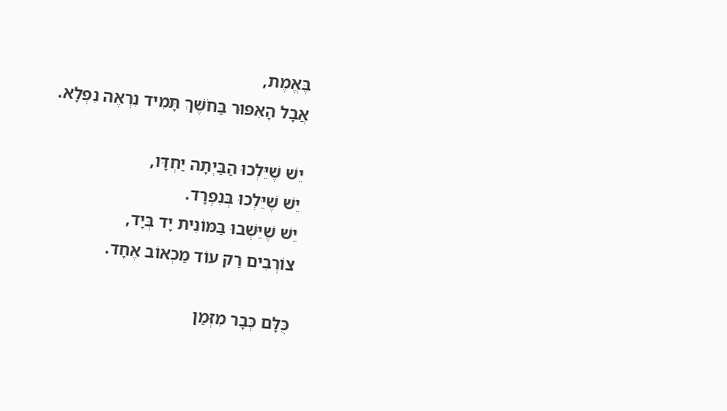בֶּאֱמֶת,
אֲבָל הָאִפּוּר בַּחֹשֶׁךְ תָּמִיד נִרְאֶה נִפְלָא.

יֵשׁ שֶׁיֵּלְכוּ הַבַּיְתָה יַחְדָּו,
יֵשׁ שֶׁיֵּלְכוּ בְּנִפְרָד.
יֵשׁ שֶׁיֵּשְׁבוּ בַּמּוֹנִית יָד בְּיָד,
צוֹרְבִים רַק עוֹד מַכְאוֹב אֶחָד.

כֻּלָּם כְּבָר מִזְּמַן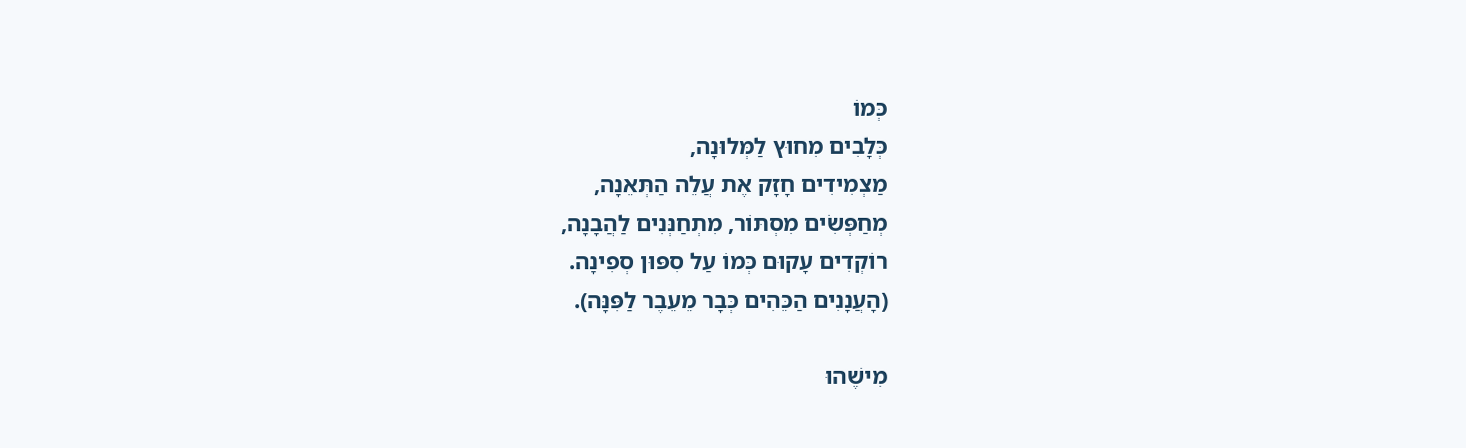כְּמוֹ
כְּלָבִים מִחוּץ לַמְּלוּנָה,
מַצְמִידִים חָזָק אֶת עֲלֵה הַתְּאֵנָה,
מְחַפְּשִׂים מִסְתּוֹר, מִתְחַנְּנִים לַהֲבָנָה,
רוֹקְדִים עָקוּם כְּמוֹ עַל סִפּוּן סְפִינָה.
(הָעֲנָנִים הַכֵּהִים כְּבָר מֵעֵבֶר לַפִּנָּה).

מִישֶׁהוּ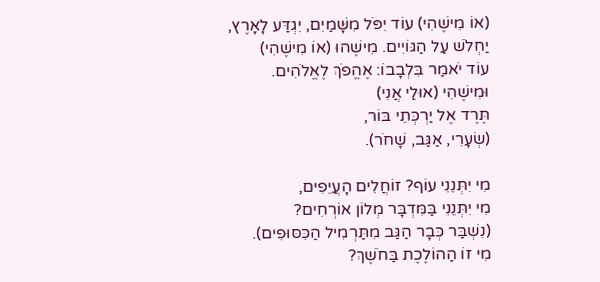(אוֹ מִישֶׁהִי) עוֹד יִפֹּל מִשָּׁמַיִם, יִגְדַּע לָאָרֶץ,
יַחְלֹשׁ עַל הַגּוֹיִים. מִישֶׁהוּ (אוֹ מִישֶׁהִי)
עוֹד יֹאמַר בִּלְבָבוֹ: אֶהֱפֹךְ לֶאֱלֹהִים.
וּמִישֶׁהִי (אוּלַי אֲנִי)
תֶּרֶד אֶל יַרְכְּתֵי בּוֹר,
(שְׂעָרִי, אַגַּב, שָׁחֹר).

מִי יִתְּנֵנִי עוֹף? זוֹחֲלִים הָעֲיֵפִים,
מִי יִתְּנֵנִי בַּמִּדְבָּר מְלוֹן אוֹרְחִים?
(נִשְׁבַּר כְּבָר הַגַּב מִתַּרְמִיל הַכִּסּוּפִים).
מִי זוֹ הַהוֹלֶכֶת בַּחֹשֶׁךְ?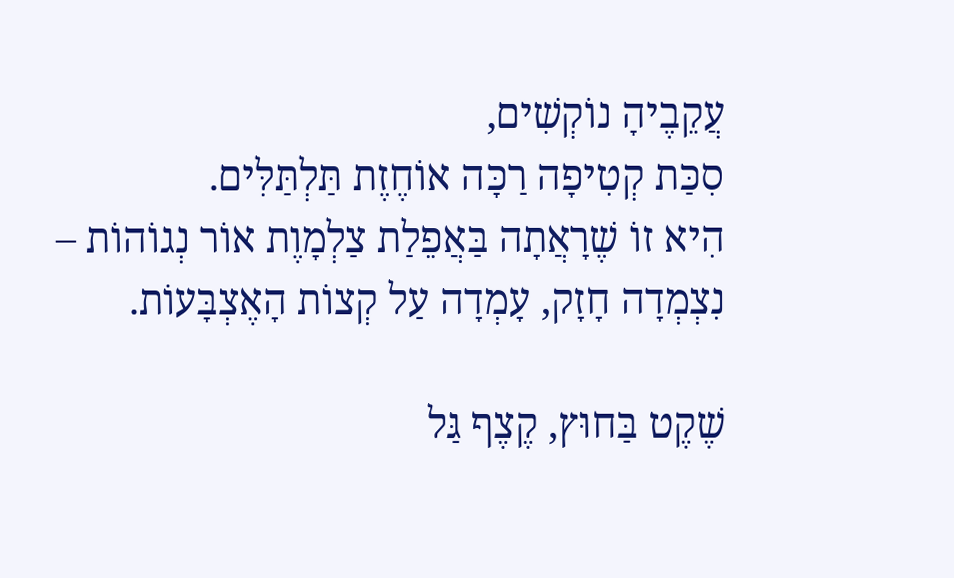עֲקֵבֶיהָ נוֹקְשִׁים,
סִכַּת קְטִיפָה רַכָּה אוֹחֶזֶת תַּלְתַּלִּים.
הִיא זוֹ שֶׁרָאֲתָה בַּאֲפֵלַת צַלְמָוֶת אוֹר נְגוֹהוֹת –
נִצְמְדָה חָזָק, עָמְדָה עַל קְצוֹת הָאֶצְבָּעוֹת.

שֶׁקֶט בַּחוּץ, קֶצֶף גַּל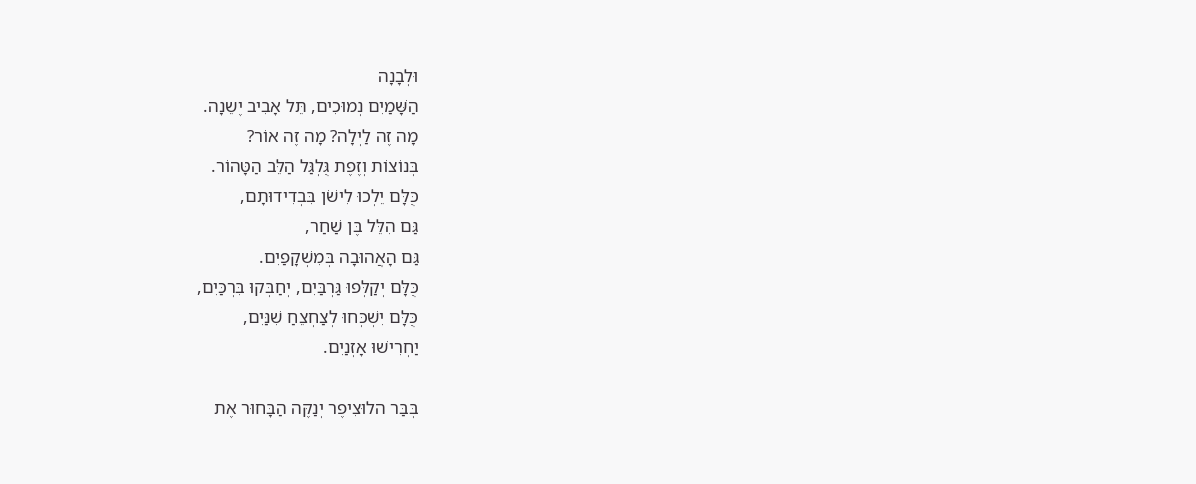וּלְבָנָה
הַשָּׁמַיִם נְמוּכִים, תֵּל אָבִיב יֶשֵנָה.
מָה זֶה לַיְלָה? מָה זֶה אוֹר?
בְּנוֹצוֹת וְזֶפֶת גֻּלְגַּל הַלֵּב הַטָּהוֹר.
כֻּלָּם יֵלְכוּ לִישֹׁן בִּבְדִידוּתָם,
גַּם הִלֵּל בֶּן שַׁחַר,
גַּם הָאֲהוּבָה בְּמִשְׁקָפַיִם.
כֻּלָּם יְקַלְּפוּ גַּרְבַּיִם, יְחַבְּקוּ בִּרְכַּיִם,
כֻּלָּם יִשְׁכְּחוּ לְצַחְצֵחַ שִׁנַּיִם,
יַחְרִישׁוּ אָזְנַיִם.

בְּבַּר הלוּצִיפֶר יְנַקֶּה הַבָּחוּר אֶת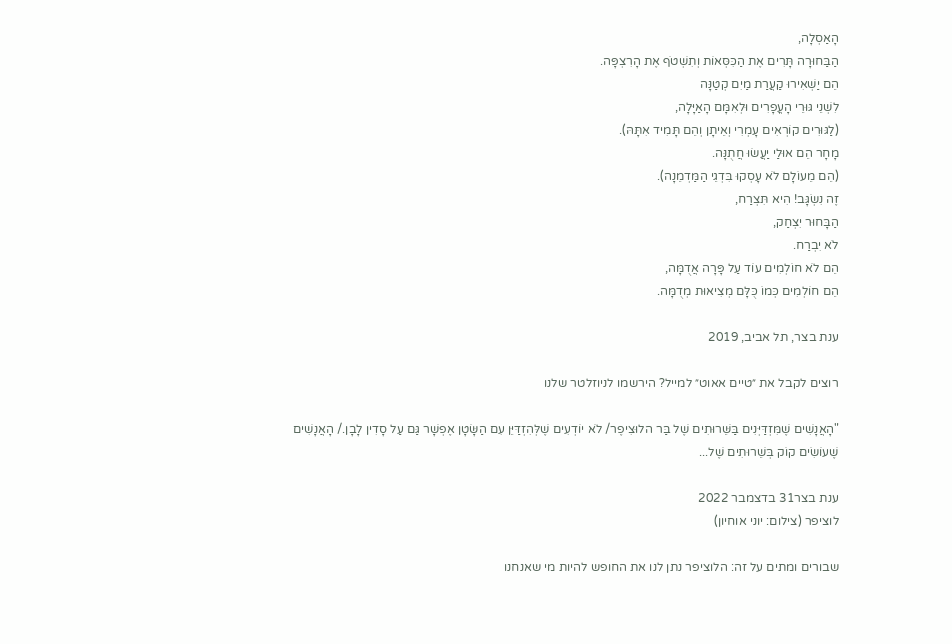הָאַסְלָה,
הַבַּחוּרָה תָּרִים אֶת הַכִּסְּאוֹת וְתִשְׁטֹף אֶת הָרִצְפָּה.
הֵם יַשְׁאִירוּ קַעֲרַת מַיִם קְטַנָּה
לִשְׁנֵי גּוּרֵי הָעֳפָרִים וּלְאִמָּם הָאַיָּלָה,
(לַגּוּרִים קוֹרְאִים עָמְרִי וְאֵיתָן וְהֵם תָּמִיד אִתָּהּ).
מָחָר הֵם אוּלַי יַעֲשׂוּ חֲתֻנָּה.
(הֵם מֵעוֹלָם לֹא עָסְקוּ בִּדְגֵי הַמַּדְמֵנָה).
זֶה נִשְׂגָּב! הִיא תִּצְרַח,
הַבָּחוּר יִצְחַק,
לֹא יִבְרַח.
הֵם לֹא חוֹלְמִים עוֹד עַל פָּרָה אֲדֻמָּה,
הֵם חוֹלְמִים כְּמוֹ כֻּלָּם מְצִיאוּת מְדֻמָּה.

ענת בצר, תל אביב, 2019

רוצים לקבל את ״טיים אאוט״ למייל? הירשמו לניוזלטר שלנו

"הָאֲנָשִׁים שֶׁמִּזְדַּיְּנִים בַּשֵּׁרוּתִים שֶׁל בַּר הלוּצִיפֶר/ לֹא יוֹדְעִים שֶׁלְּהִזְדַּיֵּן עִם הַשָּׂטָן אֶפְשָׁר גַּם עַל סָדִין לָבָן./ הָאֲנָשִׁים שֶׁעוֹשִׂים קוֹק בְּשֵׁרוּתִים שֶׁל...

ענת בצר31 בדצמבר 2022
לוציפר (צילום: יוני אוחיון)

שבורים ומתים על זה: הלוציפר נתן לנו את החופש להיות מי שאנחנו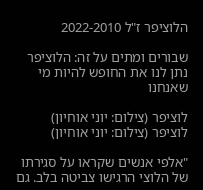הלוציפר ז"ל 2022-2010

שבורים ומתים על זה: הלוציפר נתן לנו את החופש להיות מי שאנחנו

לוציפר (צילום: יוני אוחיון)
לוציפר (צילום: יוני אוחיון)

"אלפי אנשים שקראו על סגירתו של הלוצי הרגישו צביטה בלב. גם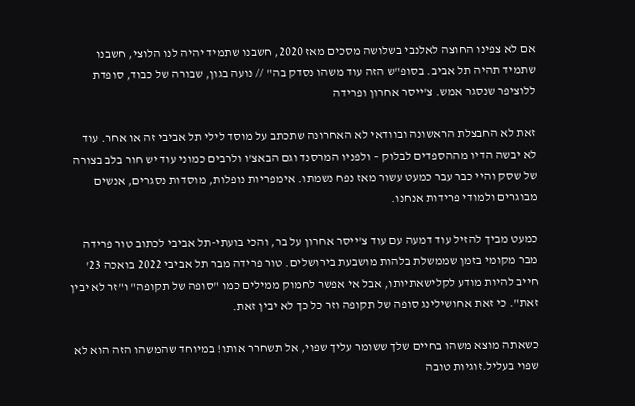אם לא צפינו החוצה לאלנבי בשלושה מסכים מאז 2020, חשבנו שתמיד יהיה לנו הלוצי, חשבנו שתמיד תהיה תל אביב. בסופ"ש הזה עוד משהו נסדק בה" // נועה בגון, שבורה של כבוד, סופדת ללוציפר שנסגר אמש. צ'ייסר אחרון ופרידה

זאת לא החבצלת הראשונה ובוודאי לא האחרונה שתכתב על מוסד לילי תל אביבי זה או אחר. עוד לא יבשה הדיו מההספדים לבלוק – ולפניו המרסנד וגם הבאצ'ו ולרבים כמוני עוד יש חור בלב בצורה של שסק והיי כבר עבר כמעט עשור מאז נפח נשמתו. אימפריות נופלות, מוסדות נסגרים, אנשים מבוגרים ולמודי פרידות אנחנו.

כמעט מביך להזיל עוד דמעה עם עוד צ'ייסר אחרון על בר, והכי בועתי-תל אביבי לכתוב טור פרידה מבר מקומי בזמן שממשלת בלהות מושבעת בירושלים. טור פרידה מבר תל אביבי 2022 בואכה 23' חייב להיות מודע לקלישאתיותו, אבל אי אפשר לחמוק ממילים כמו "סופה של תקופה" ו"זר לא יבין זאת". כי זאת אחושילינג סופה של תקופה וזר כל כך לא יבין זאת.

כשאתה מוצא משהו בחיים שלך ששומר עליך שפוי, אל תשחרר אותו! במיוחד שהמשהו הזה הוא לא שפוי בעליל.זוגיות טובה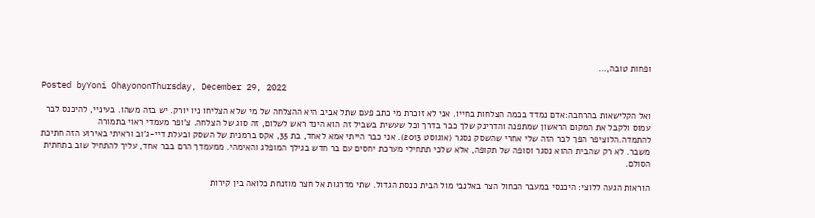ופחות טובה,…

Posted byYoni OhayononThursday, December 29, 2022

ואל הקלישאות בהרחבה:אדם נמדד בכמה הצלחות בחייו. אני לא זוכרת מי כתב פעם שתל אביב היא ההצלחה של מי שלא הצליחו ניו יורק. יש בזה משהו. בעיניי, להיכנס לבר עמוס ולקבל את המקום הראשון שמתפנה והדרינק שלך כבר בדרך וכל שעשית בשביל זה הוא הינד ראש לשלום, זה סוג של הצלחה. צ'ופר מעמדי ראוי בתמורה להתמדה.הלוציפר הפך לבר הזה שלי אחרי שהשסק נסגר (אוגוסט 2013). אני כבר הייתי אמא לאחד, בת 35, אקס ברמנית של השסק ובעלת דיי-ג'וב וראיתי באירוע הזה חתיכת משבר. לא רק שהבית ההוא נסגר וסופה של תקופה, אלא שלכי תתחילי מערכת יחסים עם בר חדש בגילך המופלג והאימהי. ממעמדך הרם בבר אחד, עליך להתחיל שוב בתחתית הסולם.

הוראות הגעה ללוצי: היכנסי במעבר הכחול הצר באלנבי מול הבית כנסת הגדול. שתי מדרגות אל חצר מוזנחת כלואה בין קירות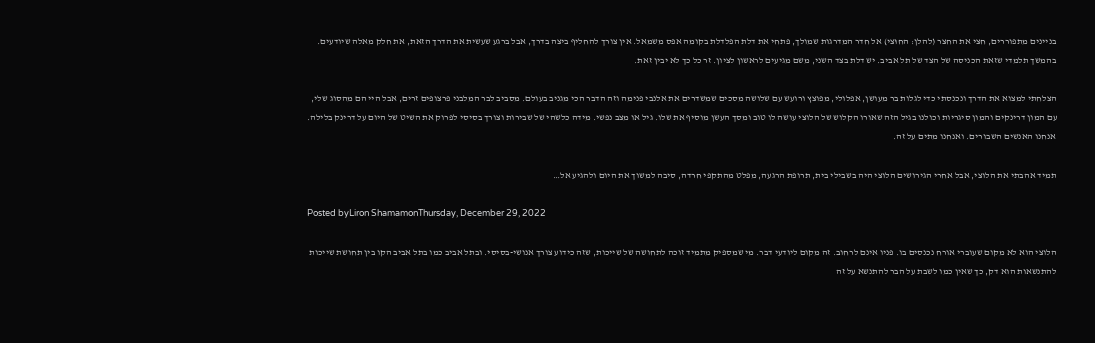בניינים מתפוררים, חצי את החצר (להלן: החוּצי) אל חדר המדרגות שמולך, פתחי את דלת הפלדלת בקומה אפס משמאל. אין צורך להחליף ביצה בדרך, אבל ברגע שעשית את הדרך הזאת, את חלק מאלה שיודעים. בהמשך תלמדי שזאת הכניסה של הצד של תל אביב. יש דלת בצד השני, משם מגיעים לראשון לציון. זר כל כך לא יבין זאת.

הצלחתי למצוא את הדרך ונכנסתי כדי לגלות בר מעושן, אפלולי, מפוצץ ורועש עם שלושה מסכים שמשדרים את אלנבי פנימה וזה הדבר הכי מגניב בעולם. מסביב לבר המלבני פרצופים זרים, אבל היי הם מהסוג שלי, עם המון דרינקים והמון סיגריות וכולנו בגיל הזה שאורו הקלוש של הלוצי עושה לו טוב ומסך העשן מוסיף את שלו. גיל או מצב נפשי. מידה כלשהי של שבירות וצורך בסיסי לפרוק את השיט של היום על דרינק בלילה. אנחנו האנשים השבורים. ואנחנו מתים על זה.

תמיד אהבתי את הלוצי, אבל אחרי הגירושים הלוצי היה בשבילי בית, תרופת הרגעה, מפלט מהתקפי חרדה, סיבה למשוך את היום ולהגיע אל…

Posted byLiron ShamamonThursday, December 29, 2022

הלוצי הוא לא מקום שעוברי אורח נכנסים בו. פניו אינם לרחוב. זה מקום ליודעי דבר. מי שמספיק מתמיד זוכה לתחושה של שייכות, שזה כידוע צורך אנושי-בסיסי. ובתל אביב כמו בתל אביב הקו בין תחושת שייכות להתנשאות הוא דק, כך שאין כמו לשבת על הבר להתנשא על זה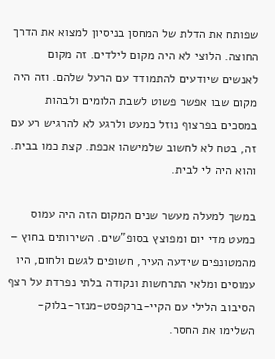שפותח את הדלת של המחסן בניסיון למצוא את הדרך החוצה. הלוצי לא היה מקום לילדים. זה מקום לאנשים שיודעים להתמודד עם הרעל שלהם. וזה היה מקום שבו אפשר פשוט לשבת הלומים ולבהות במסכים בפרצוף נוזל כמעט ולרגע לא להרגיש רע עם זה, בטח לא לחשוב שלמישהו אכפת. קצת כמו בבית. והוא היה לי לבית.

במשך למעלה מעשר שנים המקום הזה היה עמוס כמעט מדי יום ומפוצץ בסופ"שים. השירותים בחוץ – מהמטונפים שידעה העיר, חשופים לגשם ולחום, היו עמוסים ומלאי התרחשות ונקודה בלתי נפרדת על רצף הסיבוב הלילי עם הקיי-ברקפסט-מנזר-בלוק-השלימו את החסר.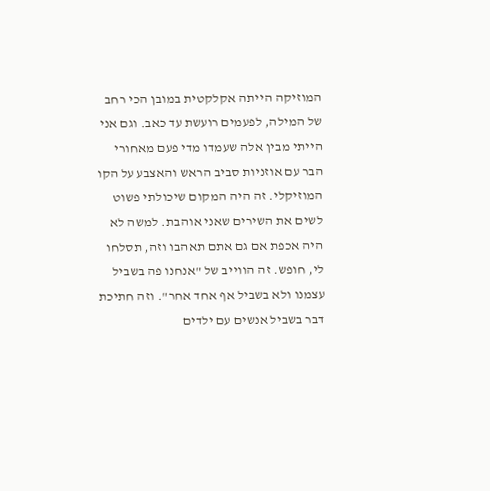המוזיקה הייתה אקלקטית במובן הכי רחב של המילה, לפעמים רועשת עד כאב. וגם אני הייתי מבין אלה שעמדו מדי פעם מאחורי הבר עם אוזניות סביב הראש והאצבע על הקו המוזיקלי. זה היה המקום שיכולתי פשוט לשים את השירים שאני אוהבת. למשה לא היה אכפת אם גם אתם תאהבו וזה, תסלחו לי, חופש. זה הווייב של "אנחנו פה בשביל עצמנו ולא בשביל אף אחד אחר". וזה חתיכת דבר בשביל אנשים עם ילדים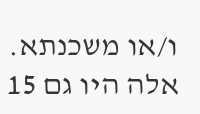ו/או משכנתא. אלה היו גם 15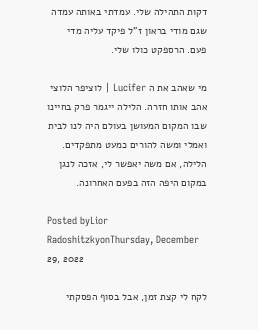דקות התהילה שלי. עמדתי באותה עמדה שגם מודי בראון ז"ל פיקד עליה מדי פעם. הרספקט כולו שלי.

מי שאהב את ה Lucifer | לוציפר הלוצי אהב אותו חזרה. הלילה ייגמר פרק בחיינו שבו המקום המעושן בעולם היה לנו לבית ואמלי ומשה להורים כמעט מתפקדים. הלילה, אם משה יאפשר לי, אזכה לנגן במקום היפה הזה בפעם האחרונה.

Posted byLior RadoshitzkyonThursday, December 29, 2022

לקח לי קצת זמן, אבל בסוף הפסקתי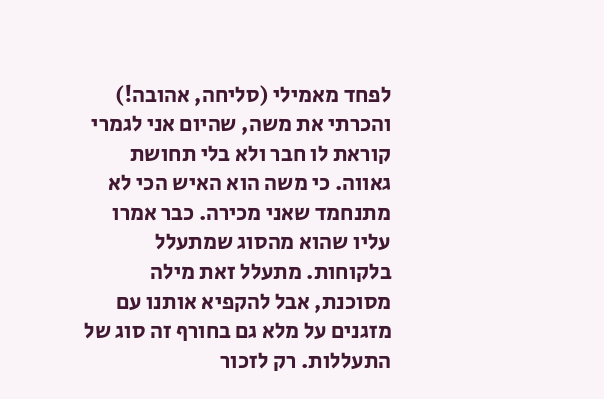לפחד מאמילי (סליחה, אהובה!) והכרתי את משה, שהיום אני לגמרי קוראת לו חבר ולא בלי תחושת גאווה. כי משה הוא האיש הכי לא מתנחמד שאני מכירה. כבר אמרו עליו שהוא מהסוג שמתעלל בלקוחות. מתעלל זאת מילה מסוכנת, אבל להקפיא אותנו עם מזגנים על מלא גם בחורף זה סוג של התעללות. רק לזכור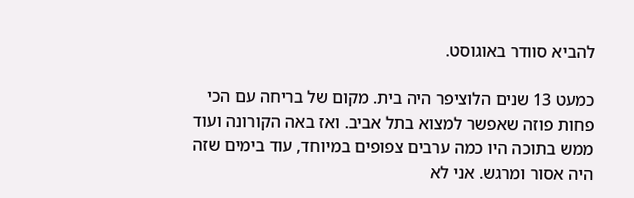להביא סוודר באוגוסט.

כמעט 13 שנים הלוציפר היה בית. מקום של בריחה עם הכי פחות פוזה שאפשר למצוא בתל אביב. ואז באה הקורונה ועוד ממש בתוכה היו כמה ערבים צפופים במיוחד, עוד בימים שזה היה אסור ומרגש. אני לא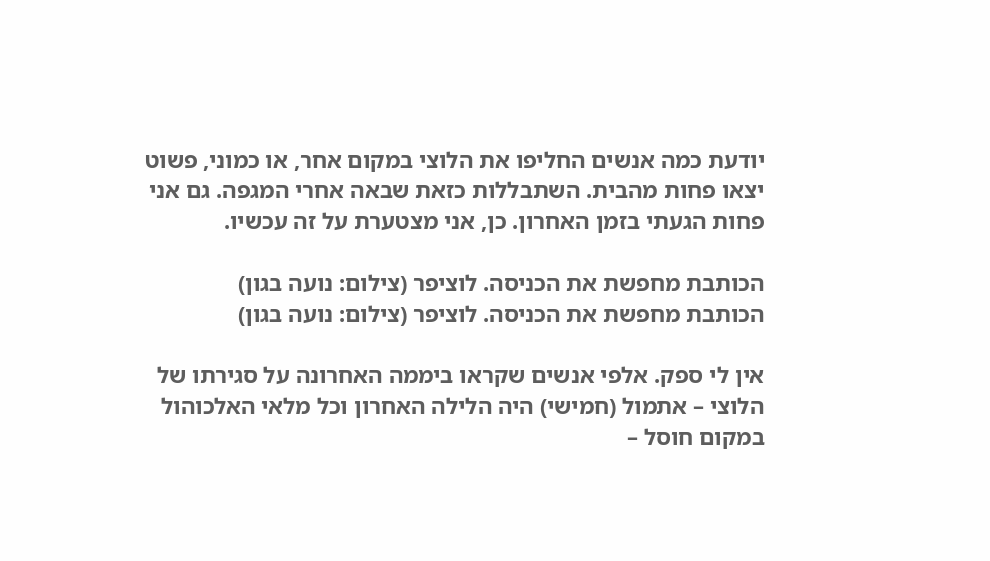יודעת כמה אנשים החליפו את הלוצי במקום אחר, או כמוני, פשוט יצאו פחות מהבית. השתבללות כזאת שבאה אחרי המגפה. גם אני פחות הגעתי בזמן האחרון. כן, אני מצטערת על זה עכשיו.

הכותבת מחפשת את הכניסה. לוציפר (צילום: נועה בגון)
הכותבת מחפשת את הכניסה. לוציפר (צילום: נועה בגון)

אין לי ספק. אלפי אנשים שקראו ביממה האחרונה על סגירתו של הלוצי – אתמול (חמישי) היה הלילה האחרון וכל מלאי האלכוהול במקום חוסל –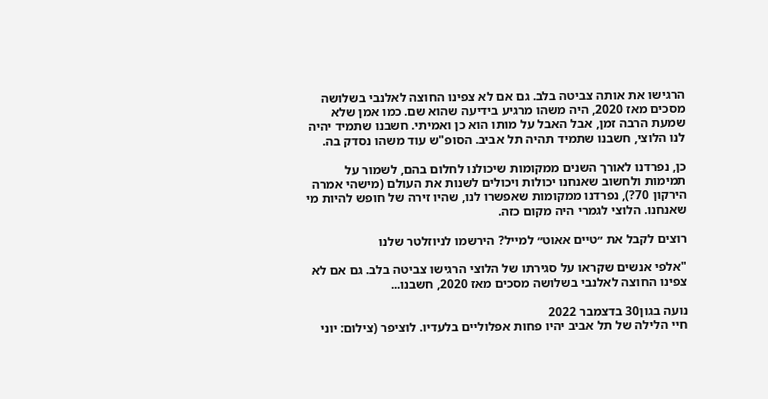הרגישו את אותה צביטה בלב. גם אם לא צפינו החוצה לאלנבי בשלושה מסכים מאז 2020, היה משהו מרגיע בידיעה שהוא שם. כמו אמן שלא שמעת הרבה זמן, אבל האבל על מותו הוא כן ואמיתי. חשבנו שתמיד יהיה לנו הלוצי, חשבנו שתמיד תהיה תל אביב. הסופ"ש עוד משהו נסדק בה.

כן, נפרדנו לאורך השנים ממקומות שיכולנו לחלום בהם, לשמור על תמימות ולחשוב שאנחנו יכולות ויכולים לשנות את העולם (מישהי אמרה הירקון 70?), נפרדנו ממקומות שאפשרו לנו, שהיו זירה של חופש להיות מי שאנחנו. הלוצי לגמרי היה מקום כזה.

רוצים לקבל את ״טיים אאוט״ למייל? הירשמו לניוזלטר שלנו

"אלפי אנשים שקראו על סגירתו של הלוצי הרגישו צביטה בלב. גם אם לא צפינו החוצה לאלנבי בשלושה מסכים מאז 2020, חשבנו...

נועה בגון30 בדצמבר 2022
חיי הלילה של תל אביב יהיו פחות אפלוליים בלעדיו. לוציפר (צילום: יוני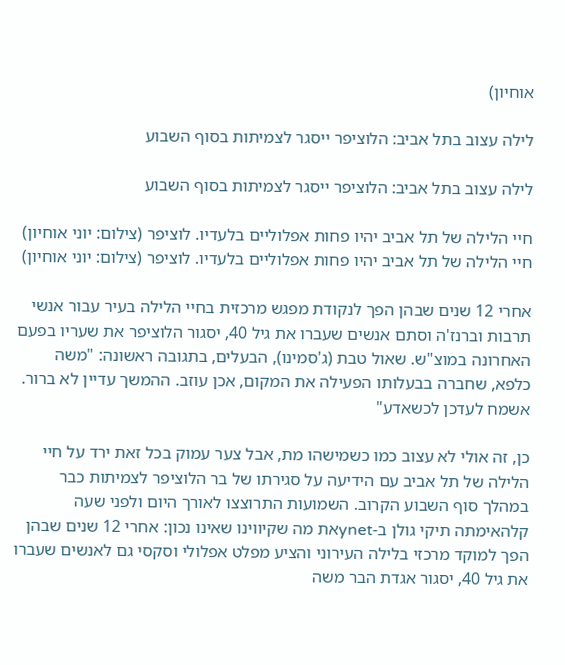אוחיון)

לילה עצוב בתל אביב: הלוציפר ייסגר לצמיתות בסוף השבוע

לילה עצוב בתל אביב: הלוציפר ייסגר לצמיתות בסוף השבוע

חיי הלילה של תל אביב יהיו פחות אפלוליים בלעדיו. לוציפר (צילום: יוני אוחיון)
חיי הלילה של תל אביב יהיו פחות אפלוליים בלעדיו. לוציפר (צילום: יוני אוחיון)

אחרי 12 שנים שבהן הפך לנקודת מפגש מרכזית בחיי הלילה בעיר עבור אנשי תרבות וברנז'ה וסתם אנשים שעברו את גיל 40, יסגור הלוציפר את שעריו בפעם האחרונה במוצ"ש. שאול טבת (ג'סמינו), הבעלים, בתגובה ראשונה: "משה כלפא, שחברה בבעלותו הפעילה את המקום, אכן עוזב. ההמשך עדיין לא ברור. אשמח לעדכן לכשאדע"

כן, זה אולי לא עצוב כמו כשמישהו מת, אבל צער עמוק בכל זאת ירד על חיי הלילה של תל אביב עם הידיעה על סגירתו של בר הלוציפר לצמיתות כבר במהלך סוף השבוע הקרוב. השמועות התרוצצו לאורך היום ולפני שעה קלהאימתה תיקי גולן ב-ynetאת מה שקיווינו שאינו נכון: אחרי 12 שנים שבהן הפך למוקד מרכזי בלילה העירוני והציע מפלט אפלולי וסקסי גם לאנשים שעברו את גיל 40, יסגור אגדת הבר משה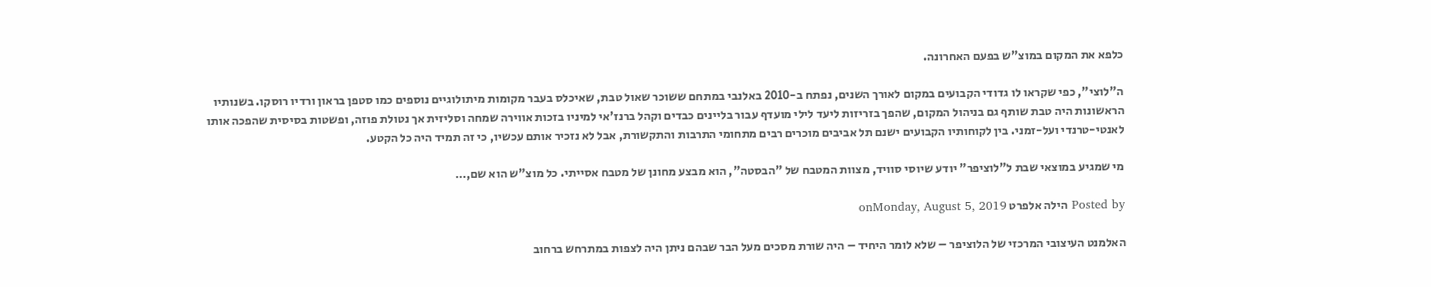כלפא את המקום במוצ"ש בפעם האחרונה.

ה"לוצי", כפי שקראו לו גדודי הקבועים במקום לאורך השנים, נפתח ב-2010 באלנבי במתחם ששוכר שאול טבת, שאיכלס בעבר מקומות מיתולוגיים נוספים כמו סטפן בראון ורדיו רוסקו. בשנותיו הראשונות היה טבת שותף גם בניהול המקום, שהפך בזריזות ליעד לילי מועדף עבור בליינים כבדים וקהל ברנז'אי למיניו בזכות אווירה שמחה וסליזית אך נטולת פוזה, ופשטות בסיסית שהפכה אותו לאנטי-טרנדי ועל-זמני. בין לקוחותיו הקבועים ישנם תל אביבים מוכרים רבים מתחומי התרבות והתקשורת, אבל לא נזכיר אותם עכשיו, כי זה תמיד היה כל הקטע.

מי שמגיע במוצאי שבת ל"לוציפר" יודע שיוסי סוויד, מצוות המטבח של "הבסטה", הוא מבצע מחונן של מטבח אסייתי. כל מוצ"ש הוא שם,…

Posted by הילה אלפרט onMonday, August 5, 2019

האלמנט העיצובי המרכזי של הלוציפר – שלא לומר היחיד – היה שורת מסכים מעל הבר שבהם ניתן היה לצפות במתרחש ברחוב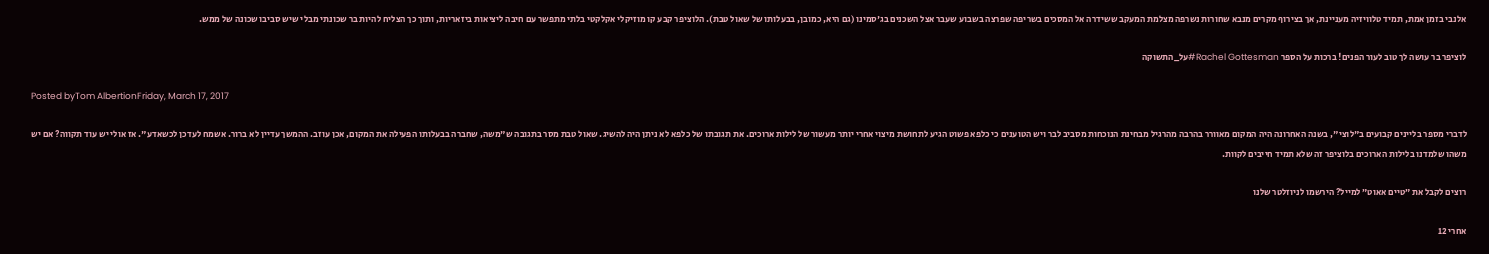אלנבי בזמן אמת, תמיד טלוויזיה מעניינת, אך בצירוף מקרים מנבא שחורות נשרפה מצלמת המעקב ששידרה אל המסכים בשריפה שפרצה בשבוע שעבר אצל השכנים בג'סמינו (גם היא, כמובן, בבעלותו של שאול טבת). הלוציפר קבע קו מוזיקלי אקלקטי בלתי מתפשר עם חיבה ליציאות ביזאריות, ותוך כך הצליח להיות בר שכונתי מבלי שיש סביבו שכונה של ממש.

לוציפר בר עושה לך טוב לעור הפנים! ברכות על הספר Rachel Gottesman#על_התשוקה

Posted byTom AlbertionFriday, March 17, 2017

לדברי מספר בליינים קבועים ב"לוצי", בשנה האחרונה היה המקום מאוורר בהרבה מהרגיל מבחינת הנוכחות מסביב לבר ויש הטוענים כי כלפא פשוט הגיע לתחושת מיצוי אחרי יותר מעשור של לילות ארוכים. את תגובתו של כלפא לא ניתן היה להשיג. שאול טבת מסר בתגובה ש"משה, שחברה בבעלותו הפעילה את המקום, אכן עוזב. ההמשך עדיין לא ברור. אשמח לעדכן לכשאדע". אז אולי יש עוד תקווה? אם יש משהו שלמדנו בלילות הארוכים בלוציפר זה שלא תמיד חייבים לקוות.

רוצים לקבל את ״טיים אאוט״ למייל? הירשמו לניוזלטר שלנו

אחרי 12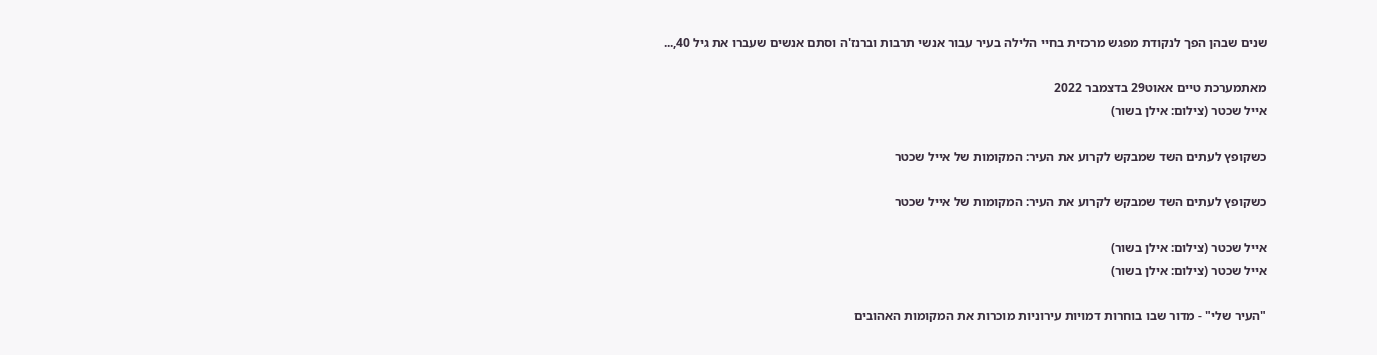שנים שבהן הפך לנקודת מפגש מרכזית בחיי הלילה בעיר עבור אנשי תרבות וברנז'ה וסתם אנשים שעברו את גיל 40,...

מאתמערכת טיים אאוט29 בדצמבר 2022
אייל שכטר (צילום: אילן בשור)

כשקופץ לעתים השד שמבקש לקרוע את העיר: המקומות של אייל שכטר

כשקופץ לעתים השד שמבקש לקרוע את העיר: המקומות של אייל שכטר

אייל שכטר (צילום: אילן בשור)
אייל שכטר (צילום: אילן בשור)

"העיר שלי" - מדור שבו בוחרות דמויות עירוניות מוכרות את המקומות האהובים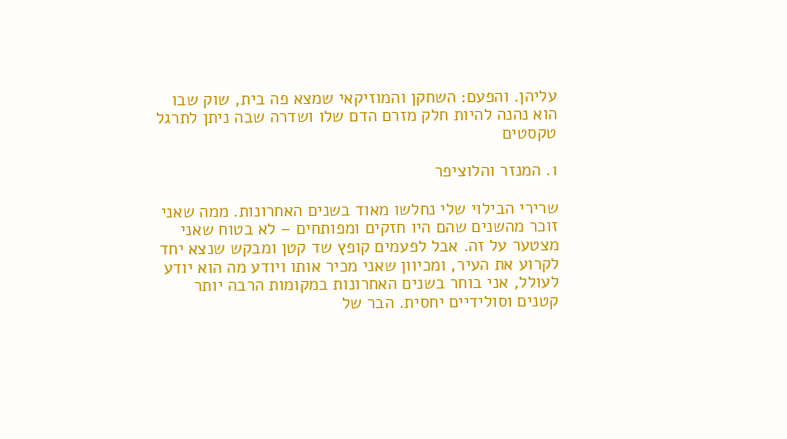עליהן. והפעם: השחקן והמוזיקאי שמצא פה בית, שוק שבו הוא נהנה להיות חלק מזרם הדם שלו ושדרה שבה ניתן לתרגל טקסטים

1. המנזר והלוציפר

שרירי הבילוי שלי נחלשו מאוד בשנים האחרונות. ממה שאני זוכר מהשנים שהם היו חזקים ומפותחים – לא בטוח שאני מצטער על זה. אבל לפעמים קופץ שד קטן ומבקש שנצא יחד לקרוע את העיר, ומכיוון שאני מכיר אותו ויודע מה הוא יודע לעולל, אני בוחר בשנים האחרונות במקומות הרבה יותר קטנים וסולידיים יחסית. הבר של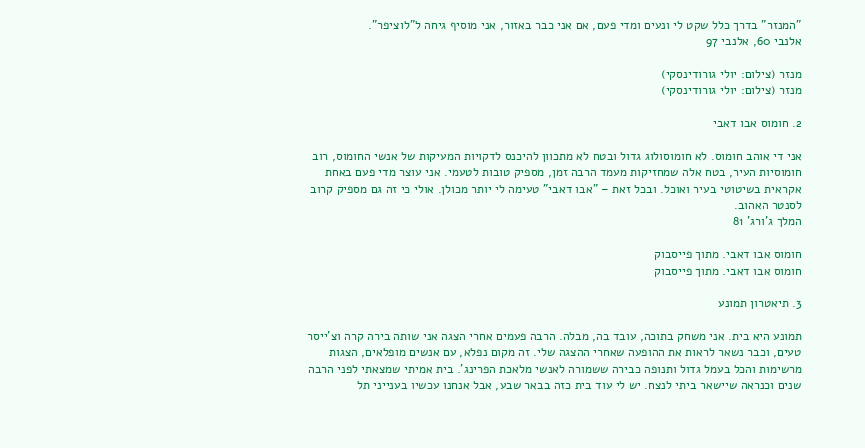"המנזר" בדרך כלל שקט לי ונעים ומדי פעם, אם אני כבר באזור, אני מוסיף גיחה ל"לוציפר".
אלנבי 60, אלנבי 97

מנזר (צילום: יולי גורודינסקי)
מנזר (צילום: יולי גורודינסקי)

2. חומוס אבו דאבי

אני די אוהב חומוס. לא חומוסולוג גדול ובטח לא מתכוון להיכנס לדקויות המעיקות של אנשי החומוס, רוב חומוסיות העיר, בטח אלה שמחזיקות מעמד הרבה זמן, מספיק טובות לטעמי. אני עוצר מדי פעם באחת אקראית בשיטוטי בעיר ואוכל. ובכל זאת – "אבו דאבי" טעימה לי יותר מכולן. אולי כי זה גם מספיק קרוב לסנטר האהוב.
המלך ג'ורג' 81

חומוס אבו דאבי. מתוך פייסבוק
חומוס אבו דאבי. מתוך פייסבוק

3. תיאטרון תמונע

תמונע היא בית. אני משחק בתוכה, עובד בה, מבלה. הרבה פעמים אחרי הצגה אני שותה בירה קרה וצ'ייסר טעים, וכבר נשאר לראות את ההופעה שאחרי ההצגה שלי. זה מקום נפלא, עם אנשים מופלאים, הצגות מרשימות והכל בעמל גדול ותנופה כבירה ששמורה לאנשי מלאכת הפרינג'. בית אמיתי שמצאתי לפני הרבה שנים וכנראה שיישאר ביתי לנצח. יש לי עוד בית כזה בבאר שבע, אבל אנחנו עכשיו בענייני תל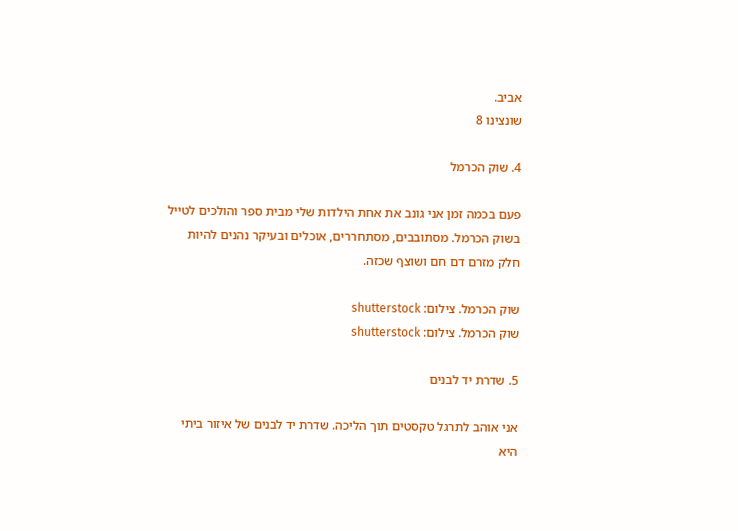אביב.
שונצינו 8

4. שוק הכרמל

פעם בכמה זמן אני גונב את אחת הילדות שלי מבית ספר והולכים לטייל בשוק הכרמל. מסתובבים, מסתחררים, אוכלים ובעיקר נהנים להיות חלק מזרם דם חם ושוצף שכזה.

שוק הכרמל. צילום: shutterstock
שוק הכרמל. צילום: shutterstock

5. שדרת יד לבנים

אני אוהב לתרגל טקסטים תוך הליכה. שדרת יד לבנים של איזור ביתי היא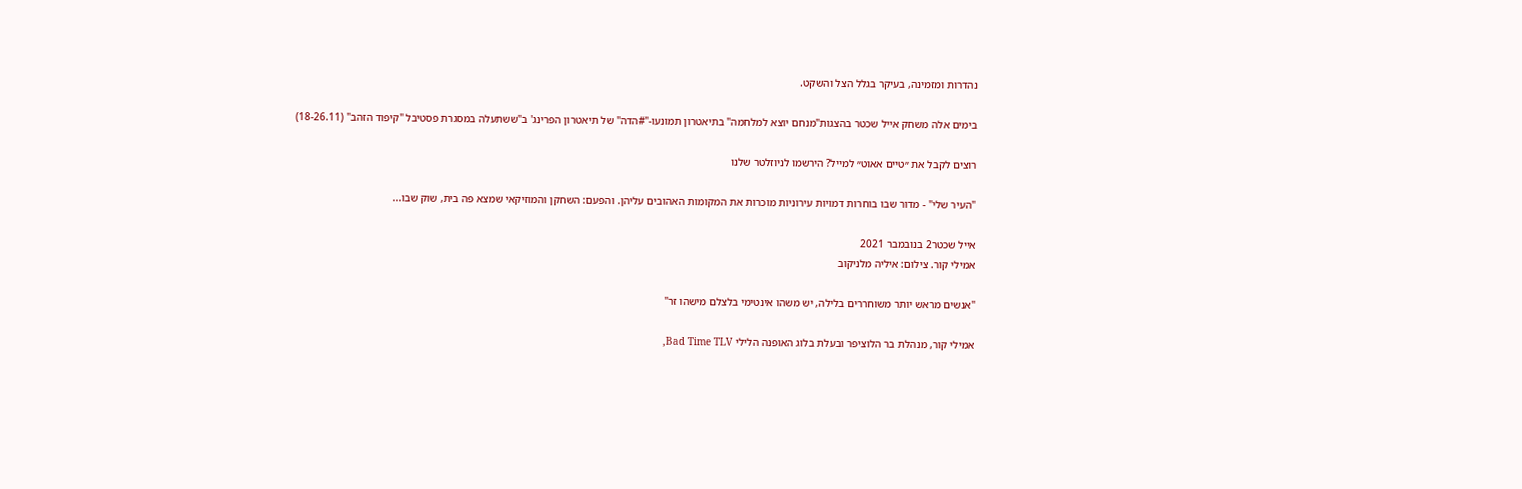נהדרות ומזמינה, בעיקר בגלל הצל והשקט.

בימים אלה משחק אייל שכטר בהצגות"מנחם יוצא למלחמה" בתיאטרון תמונעו-"#הדה" של תיאטרון הפרינג' ב"ששתעלה במסגרת פסטיבל "קיפוד הזהב" (18-26.11)

רוצים לקבל את ״טיים אאוט״ למייל? הירשמו לניוזלטר שלנו

"העיר שלי" - מדור שבו בוחרות דמויות עירוניות מוכרות את המקומות האהובים עליהן. והפעם: השחקן והמוזיקאי שמצא פה בית, שוק שבו...

אייל שכטר2 בנובמבר 2021
אמילי קור. צילום: איליה מלניקוב

"אנשים מראש יותר משוחררים בלילה, יש משהו אינטימי בלצלם מישהו זר"

אמילי קור, מנהלת בר הלוציפר ובעלת בלוג האופנה הלילי Bad Time TLV,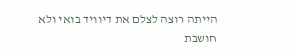הייתה רוצה לצלם את דיוויד בואי ולא חושבת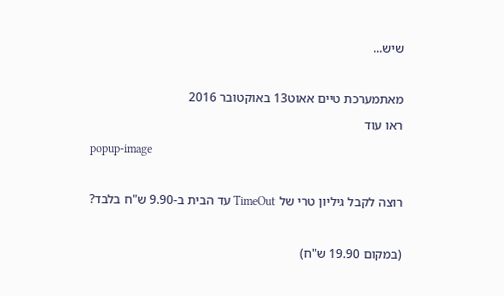שיש...

מאתמערכת טיים אאוט13 באוקטובר 2016
ראו עוד
popup-image

רוצה לקבל גיליון טרי של TimeOut עד הבית ב-9.90 ש"ח בלבד?

(במקום 19.90 ש"ח)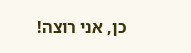כן, אני רוצה!